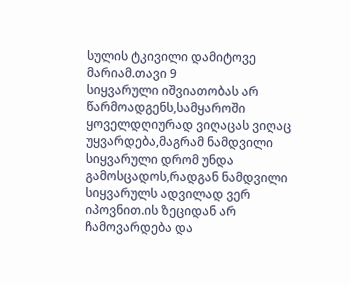სულის ტკივილი დამიტოვე მარიამ.თავი 9
სიყვარული იშვიათობას არ წარმოადგენს,სამყაროში ყოველდღიურად ვიღაცას ვიღაც უყვარდება,მაგრამ ნამდვილი სიყვარული დრომ უნდა გამოსცადოს,რადგან ნამდვილი სიყვარულს ადვილად ვერ იპოვნით.ის ზეციდან არ ჩამოვარდება და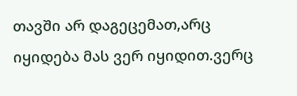თავში არ დაგეცემათ,არც იყიდება მას ვერ იყიდით.ვერც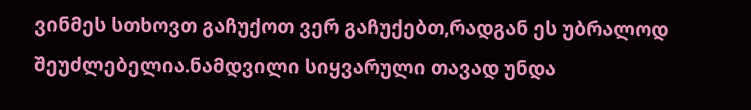ვინმეს სთხოვთ გაჩუქოთ ვერ გაჩუქებთ,რადგან ეს უბრალოდ შეუძლებელია.ნამდვილი სიყვარული თავად უნდა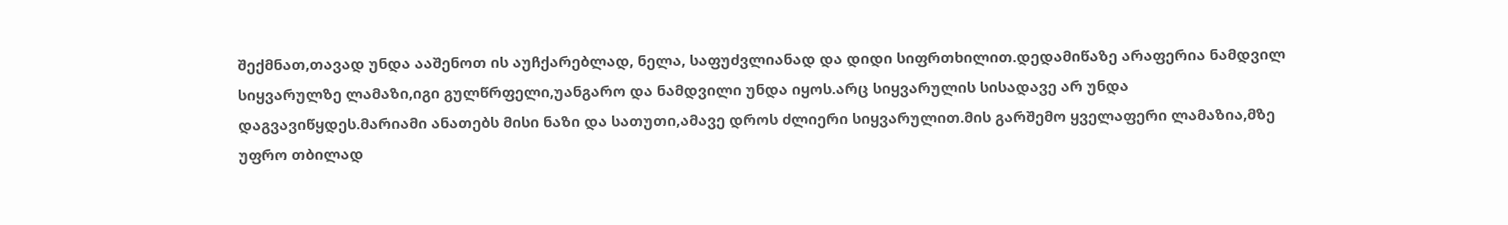შექმნათ,თავად უნდა ააშენოთ ის აუჩქარებლად, ნელა, საფუძვლიანად და დიდი სიფრთხილით.დედამიწაზე არაფერია ნამდვილ სიყვარულზე ლამაზი,იგი გულწრფელი,უანგარო და ნამდვილი უნდა იყოს.არც სიყვარულის სისადავე არ უნდა დაგვავიწყდეს.მარიამი ანათებს მისი ნაზი და სათუთი,ამავე დროს ძლიერი სიყვარულით.მის გარშემო ყველაფერი ლამაზია,მზე უფრო თბილად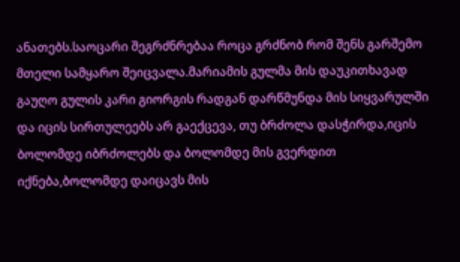ანათებს.საოცარი შეგრძნრებაა როცა გრძნობ რომ შენს გარშემო მთელი სამყარო შეიცვალა.მარიამის გულმა მის დაუკითხავად გაუღო გულის კარი გიორგის რადგან დარწმუნდა მის სიყვარულში და იცის სირთულეებს არ გაექცევა, თუ ბრძოლა დასჭირდა,იცის ბოლომდე იბრძოლებს და ბოლომდე მის გვერდით იქნება,ბოლომდე დაიცავს მის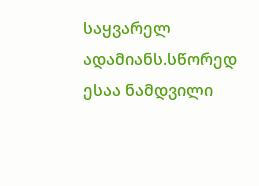საყვარელ ადამიანს.სწორედ ესაა ნამდვილი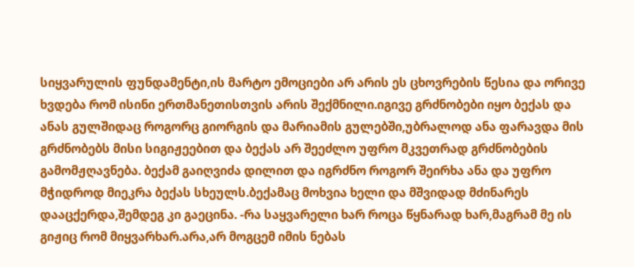სიყვარულის ფუნდამენტი,ის მარტო ემოციები არ არის ეს ცხოვრების წესია და ორივე ხვდება რომ ისინი ერთმანეთისთვის არის შექმნილი.იგივე გრძნობები იყო ბექას და ანას გულშიდაც როგორც გიორგის და მარიამის გულებში,უბრალოდ ანა ფარავდა მის გრძნობებს მისი სიგიჟეებით და ბექას არ შეეძლო უფრო მკვეთრად გრძნობების გამომჟღავნება. ბექამ გაიღვიძა დილით და იგრძნო როგორ შეირხა ანა და უფრო მჭიდროდ მიეკრა ბექას სხეულს.ბექამაც მოხვია ხელი და მშვიდად მძინარეს დააცქერდა,შემდეგ კი გაეცინა. -რა საყვარელი ხარ როცა წყნარად ხარ,მაგრამ მე ის გიჟიც რომ მიყვარხარ.არა,არ მოგცემ იმის ნებას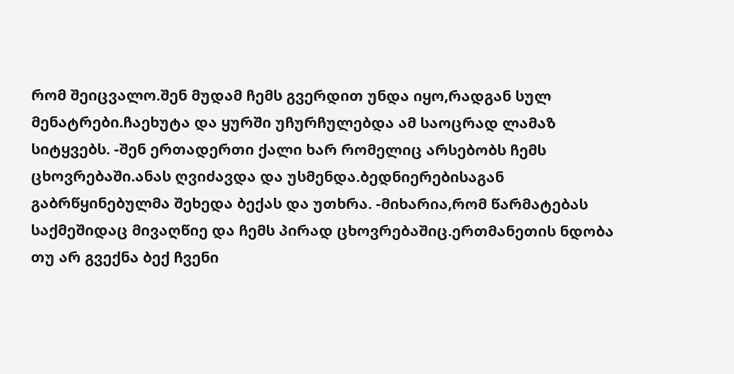რომ შეიცვალო.შენ მუდამ ჩემს გვერდით უნდა იყო,რადგან სულ მენატრები.ჩაეხუტა და ყურში უჩურჩულებდა ამ საოცრად ლამაზ სიტყვებს. -შენ ერთადერთი ქალი ხარ რომელიც არსებობს ჩემს ცხოვრებაში.ანას ღვიძავდა და უსმენდა.ბედნიერებისაგან გაბრწყინებულმა შეხედა ბექას და უთხრა. -მიხარია,რომ წარმატებას საქმეშიდაც მივაღწიე და ჩემს პირად ცხოვრებაშიც.ერთმანეთის ნდობა თუ არ გვექნა ბექ ჩვენი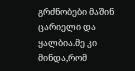გრძნობები მაშინ ცარიელი და ყალბია.მე კი მინდა,რომ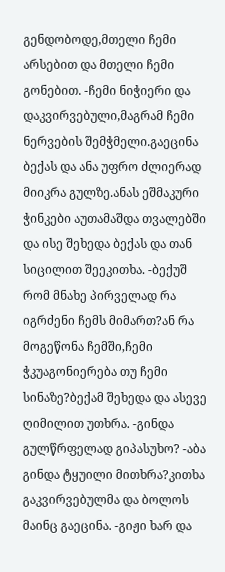გენდობოდე,მთელი ჩემი არსებით და მთელი ჩემი გონებით. -ჩემი ნიჭიერი და დაკვირვებული,მაგრამ ჩემი ნერვების შემჭმელი.გაეცინა ბექას და ანა უფრო ძლიერად მიიკრა გულზე.ანას ეშმაკური ჭინკები აუთამაშდა თვალებში და ისე შეხედა ბექას და თან სიცილით შეეკითხა. -ბექუშ რომ მნახე პირველად რა იგრძენი ჩემს მიმართ?ან რა მოგეწონა ჩემში,ჩემი ჭკუაგონიერება თუ ჩემი სინაზე?ბექამ შეხედა და ასევე ღიმილით უთხრა. -გინდა გულწრფელად გიპასუხო? -აბა გინდა ტყუილი მითხრა?კითხა გაკვირვებულმა და ბოლოს მაინც გაეცინა. -გიჟი ხარ და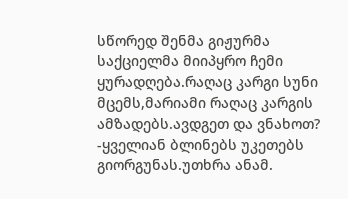სწორედ შენმა გიჟურმა საქციელმა მიიპყრო ჩემი ყურადღება.რაღაც კარგი სუნი მცემს,მარიამი რაღაც კარგის ამზადებს.ავდგეთ და ვნახოთ? -ყველიან ბლინებს უკეთებს გიორგუნას.უთხრა ანამ.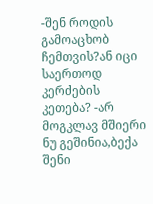-შენ როდის გამოაცხობ ჩემთვის?ან იცი საერთოდ კერძების კეთება? -არ მოგკლავ მშიერი ნუ გეშინია,ბექა შენი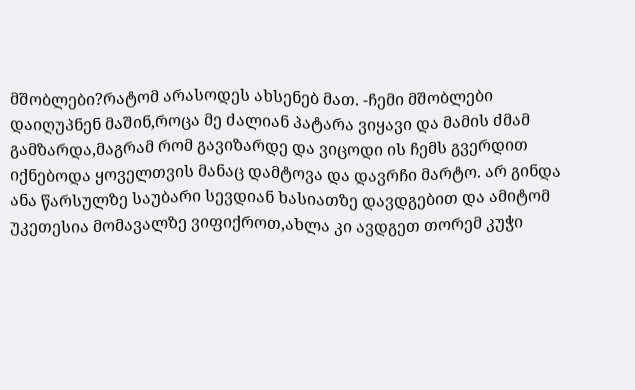მშობლები?რატომ არასოდეს ახსენებ მათ. -ჩემი მშობლები დაიღუპნენ მაშინ,როცა მე ძალიან პატარა ვიყავი და მამის ძმამ გამზარდა,მაგრამ რომ გავიზარდე და ვიცოდი ის ჩემს გვერდით იქნებოდა ყოველთვის მანაც დამტოვა და დავრჩი მარტო. არ გინდა ანა წარსულზე საუბარი სევდიან ხასიათზე დავდგებით და ამიტომ უკეთესია მომავალზე ვიფიქროთ,ახლა კი ავდგეთ თორემ კუჭი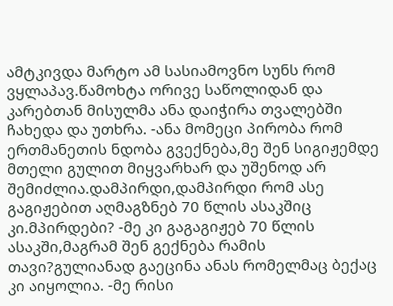ამტკივდა მარტო ამ სასიამოვნო სუნს რომ ვყლაპავ.წამოხტა ორივე საწოლიდან და კარებთან მისულმა ანა დაიჭირა თვალებში ჩახედა და უთხრა. -ანა მომეცი პირობა რომ ერთმანეთის ნდობა გვექნება,მე შენ სიგიჟემდე მთელი გულით მიყვარხარ და უშენოდ არ შემიძლია.დამპირდი,დამპირდი რომ ასე გაგიჟებით აღმაგზნებ 70 წლის ასაკშიც კი.მპირდები? -მე კი გაგაგიჟებ 70 წლის ასაკში,მაგრამ შენ გექნება რამის თავი?გულიანად გაეცინა ანას რომელმაც ბექაც კი აიყოლია. -მე რისი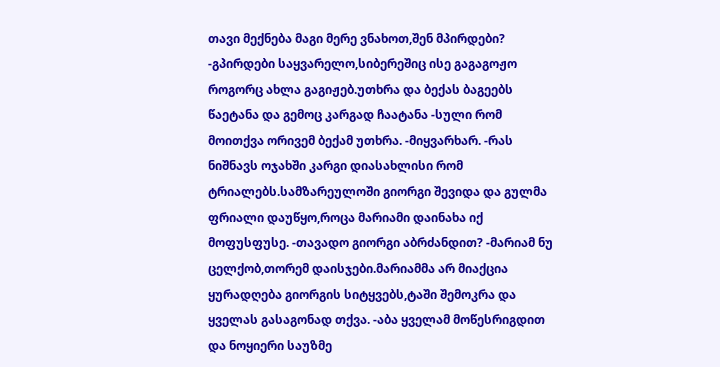თავი მექნება მაგი მერე ვნახოთ,შენ მპირდები? -გპირდები საყვარელო,სიბერეშიც ისე გაგაგოჟო როგორც ახლა გაგიჟებ.უთხრა და ბექას ბაგეებს წაეტანა და გემოც კარგად ჩაატანა -სული რომ მოითქვა ორივემ ბექამ უთხრა. -მიყვარხარ. -რას ნიშნავს ოჯახში კარგი დიასახლისი რომ ტრიალებს.სამზარეულოში გიორგი შევიდა და გულმა ფრიალი დაუწყო,როცა მარიამი დაინახა იქ მოფუსფუსე. -თავადო გიორგი აბრძანდით? -მარიამ ნუ ცელქობ,თორემ დაისჯები.მარიამმა არ მიაქცია ყურადღება გიორგის სიტყვებს,ტაში შემოკრა და ყველას გასაგონად თქვა. -აბა ყველამ მოწესრიგდით და ნოყიერი საუზმე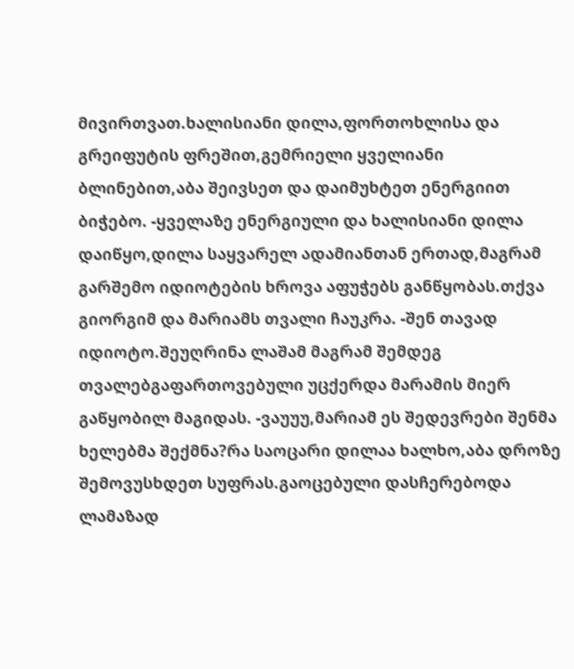მივირთვათ.ხალისიანი დილა,ფორთოხლისა და გრეიფუტის ფრეშით,გემრიელი ყველიანი ბლინებით,აბა შეივსეთ და დაიმუხტეთ ენერგიით ბიჭებო. -ყველაზე ენერგიული და ხალისიანი დილა დაიწყო,დილა საყვარელ ადამიანთან ერთად,მაგრამ გარშემო იდიოტების ხროვა აფუჭებს განწყობას.თქვა გიორგიმ და მარიამს თვალი ჩაუკრა. -შენ თავად იდიოტო.შეუღრინა ლაშამ მაგრამ შემდეგ თვალებგაფართოვებული უცქერდა მარამის მიერ გაწყობილ მაგიდას. -ვაუუუ,მარიამ ეს შედევრები შენმა ხელებმა შექმნა?რა საოცარი დილაა ხალხო,აბა დროზე შემოვუსხდეთ სუფრას.გაოცებული დასჩერებოდა ლამაზად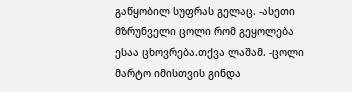გაწყობილ სუფრას გელაც. -ასეთი მზრუნველი ცოლი რომ გეყოლება ესაა ცხოვრება.თქვა ლაშამ. -ცოლი მარტო იმისთვის გინდა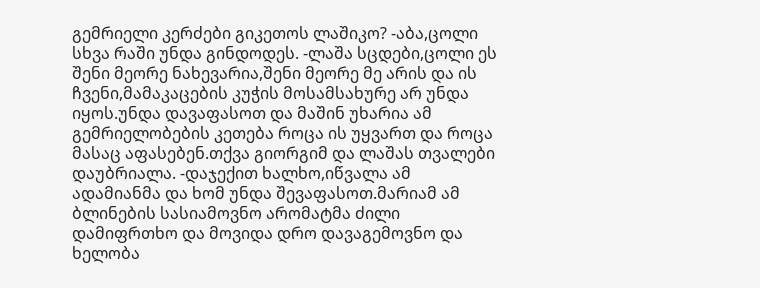გემრიელი კერძები გიკეთოს ლაშიკო? -აბა,ცოლი სხვა რაში უნდა გინდოდეს. -ლაშა სცდები,ცოლი ეს შენი მეორე ნახევარია,შენი მეორე მე არის და ის ჩვენი,მამაკაცების კუჭის მოსამსახურე არ უნდა იყოს.უნდა დავაფასოთ და მაშინ უხარია ამ გემრიელობების კეთება როცა ის უყვართ და როცა მასაც აფასებენ.თქვა გიორგიმ და ლაშას თვალები დაუბრიალა. -დაჯექით ხალხო,იწვალა ამ ადამიანმა და ხომ უნდა შევაფასოთ.მარიამ ამ ბლინების სასიამოვნო არომატმა ძილი დამიფრთხო და მოვიდა დრო დავაგემოვნო და ხელობა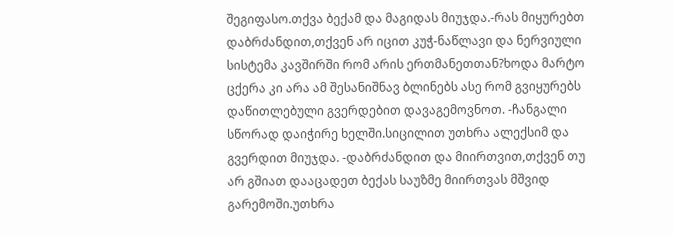შეგიფასო.თქვა ბექამ და მაგიდას მიუჯდა.-რას მიყურებთ დაბრძანდით,თქვენ არ იცით კუჭ-ნაწლავი და ნერვიული სისტემა კავშირში რომ არის ერთმანეთთან?ხოდა მარტო ცქერა კი არა ამ შესანიშნავ ბლინებს ასე რომ გვიყურებს დაწითლებული გვერდებით დავაგემოვნოთ. -ჩანგალი სწორად დაიჭირე ხელში.სიცილით უთხრა ალექსიმ და გვერდით მიუჯდა. -დაბრძანდით და მიირთვით,თქვენ თუ არ გშიათ დააცადეთ ბექას საუზმე მიირთვას მშვიდ გარემოში.უთხრა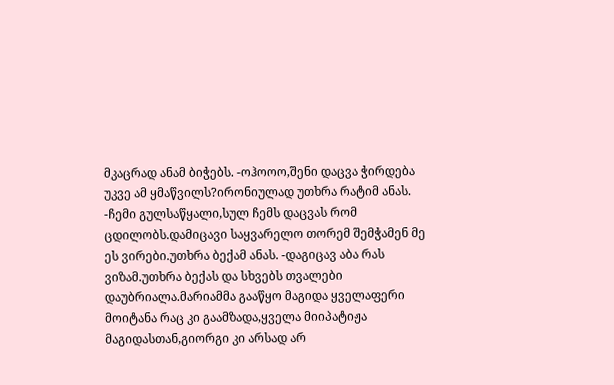მკაცრად ანამ ბიჭებს. -ოჰოოო,შენი დაცვა ჭირდება უკვე ამ ყმაწვილს?ირონიულად უთხრა რატიმ ანას. -ჩემი გულსაწყალი,სულ ჩემს დაცვას რომ ცდილობს.დამიცავი საყვარელო თორემ შემჭამენ მე ეს ვირები.უთხრა ბექამ ანას. -დაგიცავ აბა რას ვიზამ.უთხრა ბექას და სხვებს თვალები დაუბრიალა.მარიამმა გააწყო მაგიდა ყველაფერი მოიტანა რაც კი გაამზადა,ყველა მიიპატიჟა მაგიდასთან,გიორგი კი არსად არ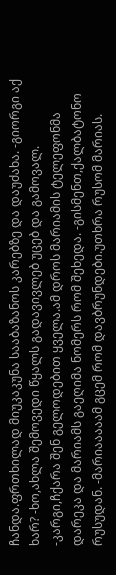ჩანდა.ფრთხილად მიუკაკუნა სააბაზანოს კარებზე და დაუძახა. -გიორგი აქ ხარ? -ხო,ახლა შემოვედი წყალს გადავივლებ უცებ და გამოვალ. -კარგი,ჩქარა შენ გელოდებით ყველა.ამ დროს მარიამის ტელეფონმა დარეკა და მარიამს გაეღიმა ნომერს რომ შეხედა. -გისმენთ,ქალბატონო რუსუდან. -მარიააააამ გცემ რომ დავბრუნდები.უთხრა რუსომ მარიას.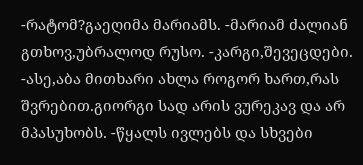-რატომ?გაეღიმა მარიამს. -მარიამ ძალიან გთხოვ,უბრალოდ რუსო. -კარგი,შევეცდები. -ასე,აბა მითხარი ახლა როგორ ხართ,რას შვრებით.გიორგი სად არის ვურეკავ და არ მპასუხობს. -წყალს ივლებს და სხვები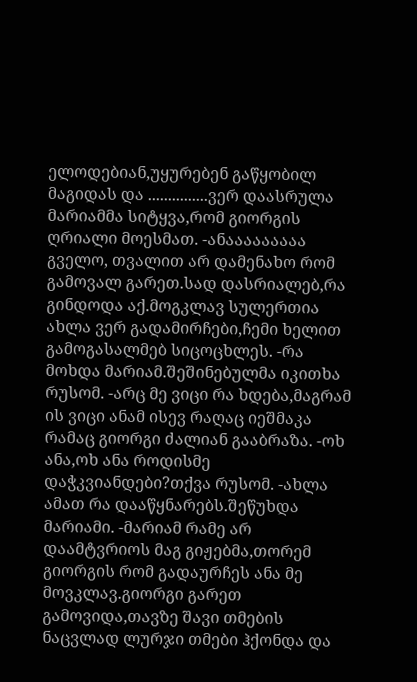ელოდებიან,უყურებენ გაწყობილ მაგიდას და ...............ვერ დაასრულა მარიამმა სიტყვა,რომ გიორგის ღრიალი მოესმათ. -ანააააააააა გველო, თვალით არ დამენახო რომ გამოვალ გარეთ.სად დასრიალებ,რა გინდოდა აქ.მოგკლავ სულერთია ახლა ვერ გადამირჩები,ჩემი ხელით გამოგასალმებ სიცოცხლეს. -რა მოხდა მარიამ.შეშინებულმა იკითხა რუსომ. -არც მე ვიცი რა ხდება,მაგრამ ის ვიცი ანამ ისევ რაღაც იეშმაკა რამაც გიორგი ძალიან გააბრაზა. -ოხ ანა,ოხ ანა როდისმე დაჭკვიანდები?თქვა რუსომ. -ახლა ამათ რა დააწყნარებს.შეწუხდა მარიამი. -მარიამ რამე არ დაამტვრიოს მაგ გიჟებმა,თორემ გიორგის რომ გადაურჩეს ანა მე მოვკლავ.გიორგი გარეთ გამოვიდა,თავზე შავი თმების ნაცვლად ლურჯი თმები ჰქონდა და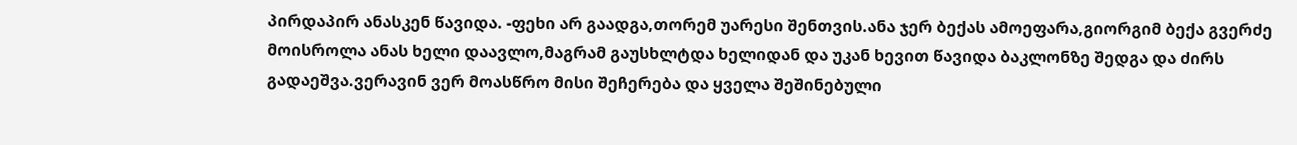პირდაპირ ანასკენ წავიდა. -ფეხი არ გაადგა,თორემ უარესი შენთვის.ანა ჯერ ბექას ამოეფარა,გიორგიმ ბექა გვერძე მოისროლა ანას ხელი დაავლო,მაგრამ გაუსხლტდა ხელიდან და უკან ხევით წავიდა ბაკლონზე შედგა და ძირს გადაეშვა.ვერავინ ვერ მოასწრო მისი შეჩერება და ყველა შეშინებული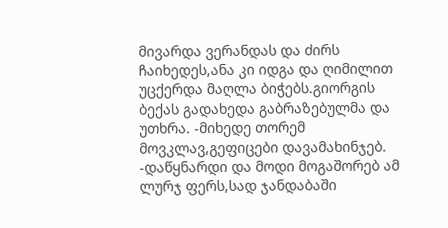მივარდა ვერანდას და ძირს ჩაიხედეს,ანა კი იდგა და ღიმილით უცქერდა მაღლა ბიჭებს.გიორგის ბექას გადახედა გაბრაზებულმა და უთხრა. -მიხედე თორემ მოვკლავ,გეფიცები დავამახინჯებ. -დაწყნარდი და მოდი მოგაშორებ ამ ლურჯ ფერს,სად ჯანდაბაში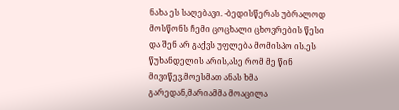ნახა ეს საღებავი. -ბედისწერას უბრალოდ მოსწონს ჩემი ცოცხალი ცხოვრების წესი და შენ არ გაქვს უფლება მომისპო ის.ეს წუხანდელის არის,ასე რომ მე წინ მივიწევ.მოესმათ ანას ხმა გარედან,მარიამმა მოაცილა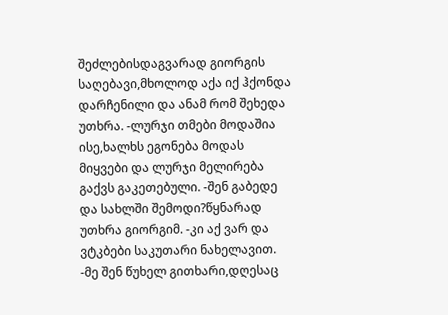შეძლებისდაგვარად გიორგის საღებავი,მხოლოდ აქა იქ ჰქონდა დარჩენილი და ანამ რომ შეხედა უთხრა. -ლურჯი თმები მოდაშია ისე,ხალხს ეგონება მოდას მიყვები და ლურჯი მელირება გაქვს გაკეთებული. -შენ გაბედე და სახლში შემოდი?წყნარად უთხრა გიორგიმ. -კი აქ ვარ და ვტკბები საკუთარი ნახელავით. -მე შენ წუხელ გითხარი,დღესაც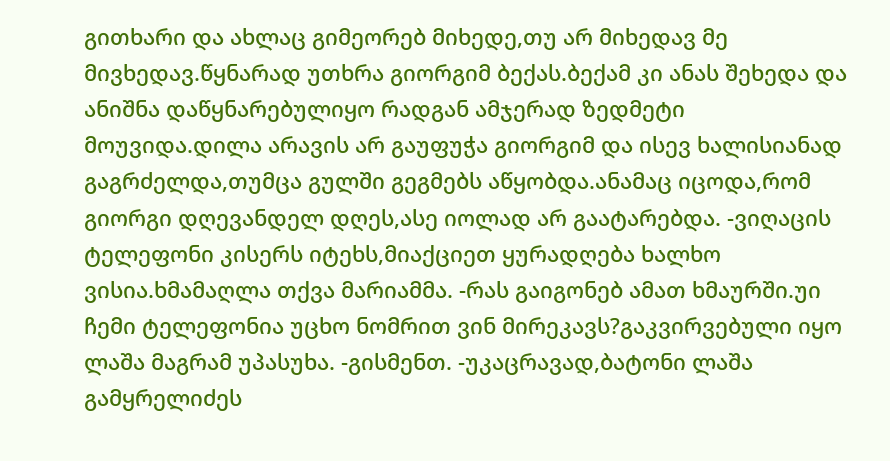გითხარი და ახლაც გიმეორებ მიხედე,თუ არ მიხედავ მე მივხედავ.წყნარად უთხრა გიორგიმ ბექას.ბექამ კი ანას შეხედა და ანიშნა დაწყნარებულიყო რადგან ამჯერად ზედმეტი მოუვიდა.დილა არავის არ გაუფუჭა გიორგიმ და ისევ ხალისიანად გაგრძელდა,თუმცა გულში გეგმებს აწყობდა.ანამაც იცოდა,რომ გიორგი დღევანდელ დღეს,ასე იოლად არ გაატარებდა. -ვიღაცის ტელეფონი კისერს იტეხს,მიაქციეთ ყურადღება ხალხო ვისია.ხმამაღლა თქვა მარიამმა. -რას გაიგონებ ამათ ხმაურში.უი ჩემი ტელეფონია უცხო ნომრით ვინ მირეკავს?გაკვირვებული იყო ლაშა მაგრამ უპასუხა. -გისმენთ. -უკაცრავად,ბატონი ლაშა გამყრელიძეს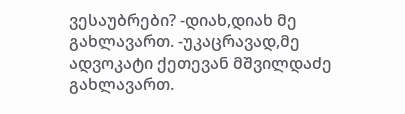ვესაუბრები? -დიახ,დიახ მე გახლავართ. -უკაცრავად,მე ადვოკატი ქეთევან მშვილდაძე გახლავართ.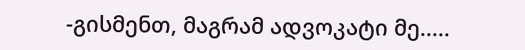-გისმენთ, მაგრამ ადვოკატი მე.....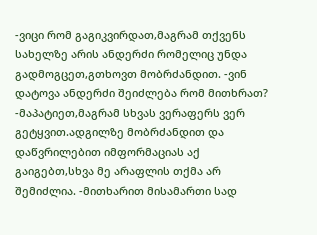-ვიცი რომ გაგიკვირდათ,მაგრამ თქვენს სახელზე არის ანდერძი რომელიც უნდა გადმოგცეთ,გთხოვთ მობრძანდით. -ვინ დატოვა ანდერძი შეიძლება რომ მითხრათ? -მაპატიეთ,მაგრამ სხვას ვერაფერს ვერ გეტყვით.ადგილზე მობრძანდით და დაწვრილებით იმფორმაციას აქ გაიგებთ,სხვა მე არაფლის თქმა არ შემიძლია. -მითხარით მისამართი სად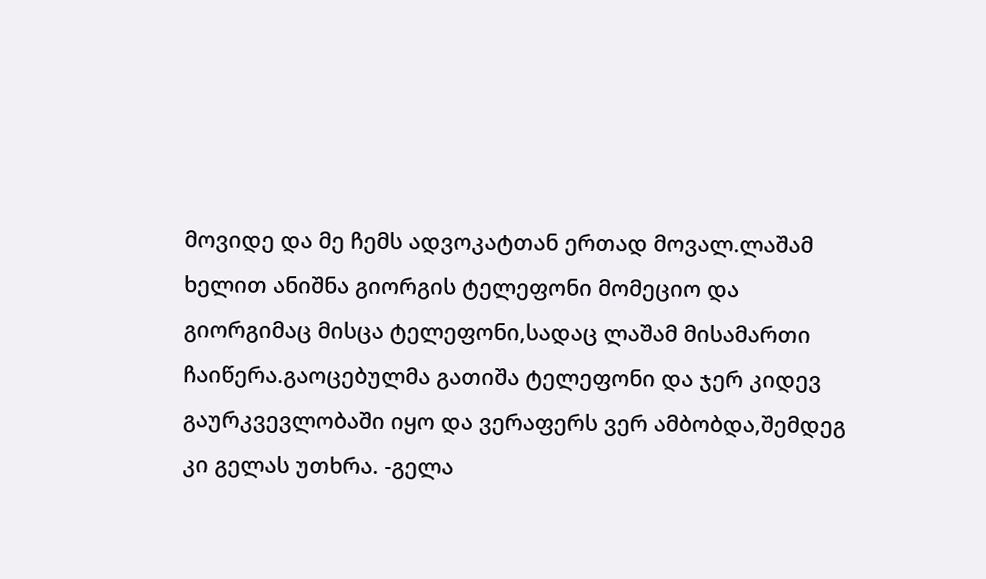მოვიდე და მე ჩემს ადვოკატთან ერთად მოვალ.ლაშამ ხელით ანიშნა გიორგის ტელეფონი მომეციო და გიორგიმაც მისცა ტელეფონი,სადაც ლაშამ მისამართი ჩაიწერა.გაოცებულმა გათიშა ტელეფონი და ჯერ კიდევ გაურკვევლობაში იყო და ვერაფერს ვერ ამბობდა,შემდეგ კი გელას უთხრა. -გელა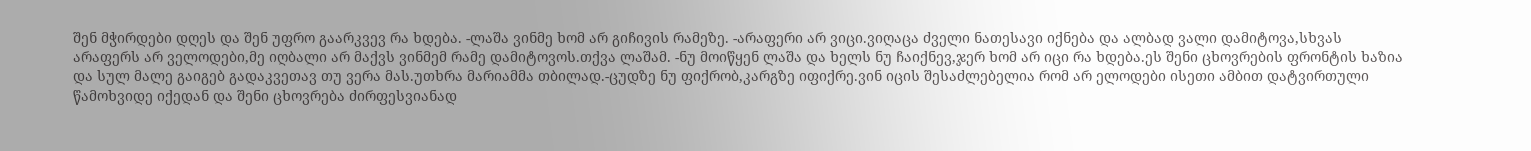შენ მჭირდები დღეს და შენ უფრო გაარკვევ რა ხდება. -ლაშა ვინმე ხომ არ გიჩივის რამეზე. -არაფერი არ ვიცი.ვიღაცა ძველი ნათესავი იქნება და ალბად ვალი დამიტოვა,სხვას არაფერს არ ველოდები,მე იღბალი არ მაქვს ვინმემ რამე დამიტოვოს.თქვა ლაშამ. -ნუ მოიწყენ ლაშა და ხელს ნუ ჩაიქნევ,ჯერ ხომ არ იცი რა ხდება.ეს შენი ცხოვრების ფრონტის ხაზია და სულ მალე გაიგებ გადაკვეთავ თუ ვერა მას.უთხრა მარიამმა თბილად.-ცუდზე ნუ ფიქრობ,კარგზე იფიქრე.ვინ იცის შესაძლებელია რომ არ ელოდები ისეთი ამბით დატვირთული წამოხვიდე იქედან და შენი ცხოვრება ძირფესვიანად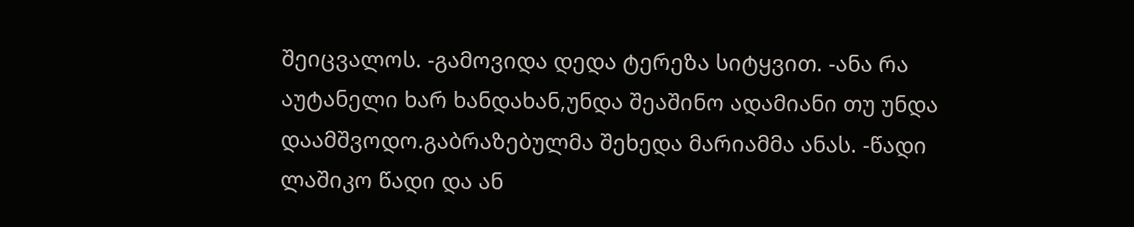შეიცვალოს. -გამოვიდა დედა ტერეზა სიტყვით. -ანა რა აუტანელი ხარ ხანდახან,უნდა შეაშინო ადამიანი თუ უნდა დაამშვოდო.გაბრაზებულმა შეხედა მარიამმა ანას. -წადი ლაშიკო წადი და ან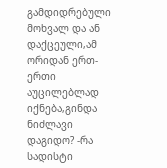გამდიდრებული მოხვალ და ან დაქცეული,ამ ორიდან ერთ-ერთი აუცილებლად იქნება,გინდა ნიძლავი დაგიდო? -რა სადისტი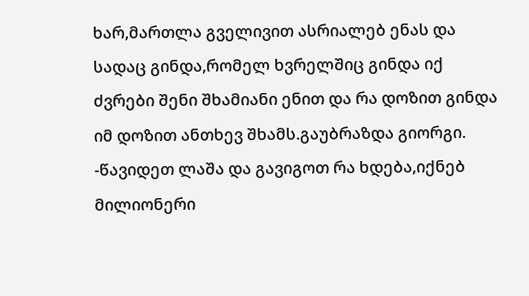ხარ,მართლა გველივით ასრიალებ ენას და სადაც გინდა,რომელ ხვრელშიც გინდა იქ ძვრები შენი შხამიანი ენით და რა დოზით გინდა იმ დოზით ანთხევ შხამს.გაუბრაზდა გიორგი. -წავიდეთ ლაშა და გავიგოთ რა ხდება,იქნებ მილიონერი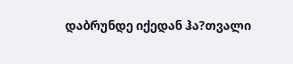დაბრუნდე იქედან ჰა?თვალი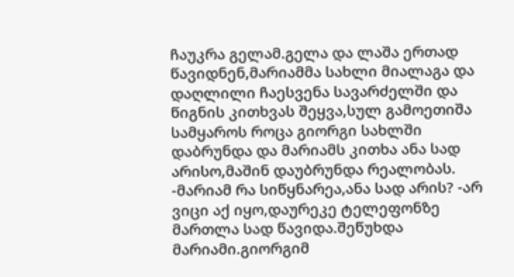ჩაუკრა გელამ.გელა და ლაშა ერთად წავიდნენ,მარიამმა სახლი მიალაგა და დაღლილი ჩაესვენა სავარძელში და წიგნის კითხვას შეყვა,სულ გამოეთიშა სამყაროს როცა გიორგი სახლში დაბრუნდა და მარიამს კითხა ანა სად არისო,მაშინ დაუბრუნდა რეალობას. -მარიამ რა სიწყნარეა,ანა სად არის? -არ ვიცი აქ იყო,დაურეკე ტელეფონზე მართლა სად წავიდა.შეწუხდა მარიამი.გიორგიმ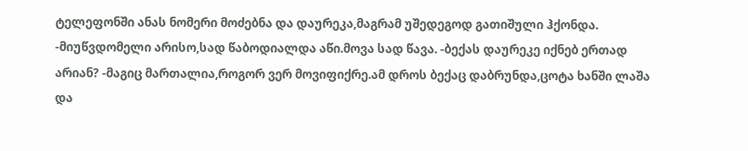ტელეფონში ანას ნომერი მოძებნა და დაურეკა,მაგრამ უშედეგოდ გათიშული ჰქონდა. -მიუწვდომელი არისო,სად წაბოდიალდა აწი.მოვა სად წავა. -ბექას დაურეკე იქნებ ერთად არიან? -მაგიც მართალია,როგორ ვერ მოვიფიქრე.ამ დროს ბექაც დაბრუნდა,ცოტა ხანში ლაშა და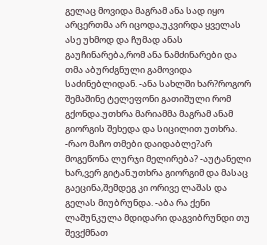გელაც მოვიდა მაგრამ ანა სად იყო არცერთმა არ იცოდა,უკვირდა ყველას ასე უხმოდ და ჩუმად ანას გაუჩინარება,რომ ანა ნამძინარები და თმა აბურძგნული გამოვიდა საძინებლიდან. -ანა სახლში ხარ?როგორ შემაშინე ტელეფონი გათიშული რომ გქონდა.უთხრა მარიამმა მაგრამ ანამ გიორგის შეხედა და სიცილით უთხრა. -რაო მაჩო თმები დაიდაბლე?არ მოგეწონა ლურჯი მელირება? -აუტანელი ხარ,ვერ გიტან.უთხრა გიორგიმ და მასაც გაეცინა,შემდეგ კი ორივე ლაშას და გელას მიუბრუნდა. -აბა რა ქენი ლაშუნკულა მდიდარი დაგვიბრუნდი თუ შევქმნათ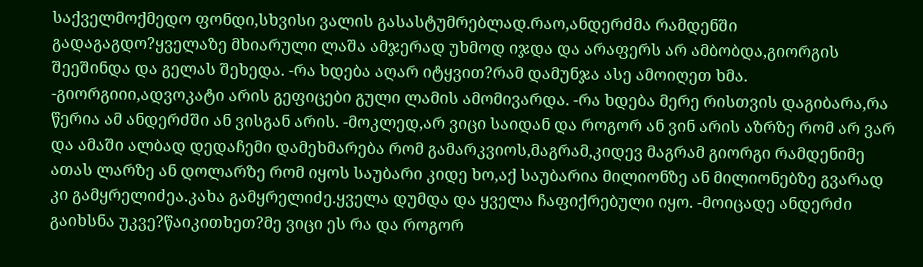საქველმოქმედო ფონდი,სხვისი ვალის გასასტუმრებლად.რაო,ანდერძმა რამდენში გადაგაგდო?ყველაზე მხიარული ლაშა ამჯერად უხმოდ იჯდა და არაფერს არ ამბობდა,გიორგის შეეშინდა და გელას შეხედა. -რა ხდება აღარ იტყვით?რამ დამუნჯა ასე ამოიღეთ ხმა. -გიორგიიი,ადვოკატი არის გეფიცები გული ლამის ამომივარდა. -რა ხდება მერე რისთვის დაგიბარა,რა წერია ამ ანდერძში ან ვისგან არის. -მოკლედ,არ ვიცი საიდან და როგორ ან ვინ არის აზრზე რომ არ ვარ და ამაში ალბად დედაჩემი დამეხმარება რომ გამარკვიოს,მაგრამ,კიდევ მაგრამ გიორგი რამდენიმე ათას ლარზე ან დოლარზე რომ იყოს საუბარი კიდე ხო,აქ საუბარია მილიონზე ან მილიონებზე გვარად კი გამყრელიძეა.კახა გამყრელიძე.ყველა დუმდა და ყველა ჩაფიქრებული იყო. -მოიცადე ანდერძი გაიხსნა უკვე?წაიკითხეთ?მე ვიცი ეს რა და როგორ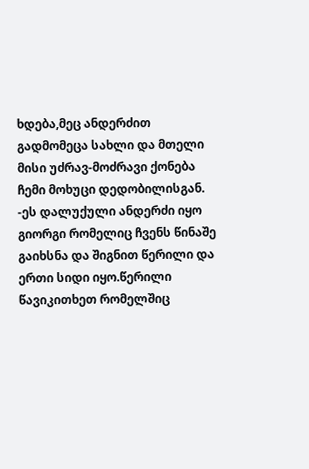ხდება,მეც ანდერძით გადმომეცა სახლი და მთელი მისი უძრავ-მოძრავი ქონება ჩემი მოხუცი დედობილისგან. -ეს დალუქული ანდერძი იყო გიორგი რომელიც ჩვენს წინაშე გაიხსნა და შიგნით წერილი და ერთი სიდი იყო.წერილი წავიკითხეთ რომელშიც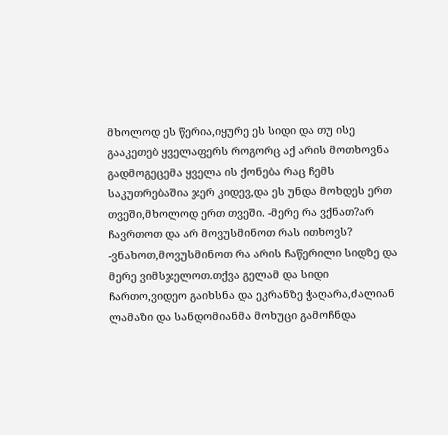მხოლოდ ეს წერია,იყურე ეს სიდი და თუ ისე გააკეთებ ყველაფერს როგორც აქ არის მოთხოვნა გადმოგეცემა ყველა ის ქონება რაც ჩემს საკუთრებაშია ჯერ კიდევ,და ეს უნდა მოხდეს ერთ თვეში,მხოლოდ ერთ თვეში. -მერე რა ვქნათ?არ ჩავრთოთ და არ მოვუსმინოთ რას ითხოვს? -ვნახოთ,მოვუსმინოთ რა არის ჩაწერილი სიდზე და მერე ვიმსჯელოთ.თქვა გელამ და სიდი ჩართო,ვიდეო გაიხსნა და ეკრანზე ჭაღარა,ძალიან ლამაზი და სანდომიანმა მოხუცი გამოჩნდა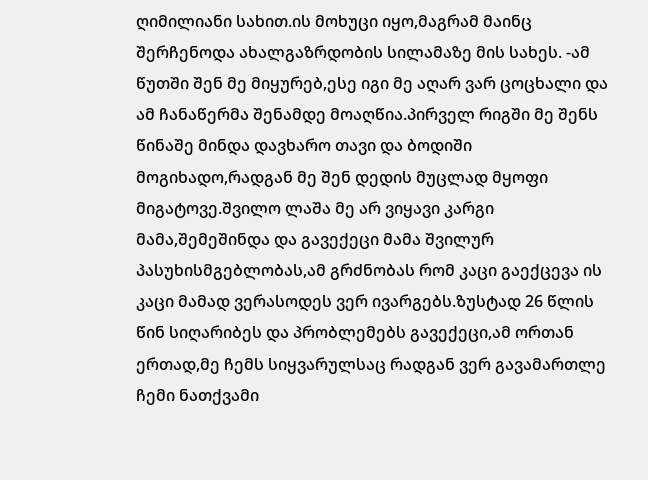ღიმილიანი სახით.ის მოხუცი იყო,მაგრამ მაინც შერჩენოდა ახალგაზრდობის სილამაზე მის სახეს. -ამ წუთში შენ მე მიყურებ,ესე იგი მე აღარ ვარ ცოცხალი და ამ ჩანაწერმა შენამდე მოაღწია.პირველ რიგში მე შენს წინაშე მინდა დავხარო თავი და ბოდიში მოგიხადო,რადგან მე შენ დედის მუცლად მყოფი მიგატოვე.შვილო ლაშა მე არ ვიყავი კარგი მამა,შემეშინდა და გავექეცი მამა შვილურ პასუხისმგებლობას,ამ გრძნობას რომ კაცი გაექცევა ის კაცი მამად ვერასოდეს ვერ ივარგებს.ზუსტად 26 წლის წინ სიღარიბეს და პრობლემებს გავექეცი,ამ ორთან ერთად,მე ჩემს სიყვარულსაც რადგან ვერ გავამართლე ჩემი ნათქვამი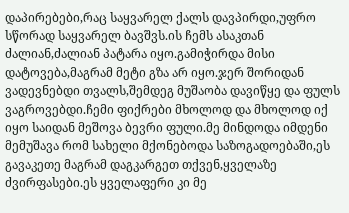დაპირებები,რაც საყვარელ ქალს დავპირდი,უფრო სწორად საყვარელ ბავშვს.ის ჩემს ასაკთან ძალიან,ძალიან პატარა იყო.გამიჭირდა მისი დატოვება,მაგრამ მეტი გზა არ იყო.ჯერ შორიდან ვადევნებდი თვალს,შემდეგ მუშაობა დავიწყე და ფულს ვაგროვებდი.ჩემი ფიქრები მხოლოდ და მხოლოდ იქ იყო საიდან მეშოვა ბევრი ფული.მე მინდოდა იმდენი მემუშავა რომ სახელი მქონებოდა საზოგადოებაში,ეს გავაკეთე მაგრამ დაგკარგეთ თქვენ,ყველაზე ძვირფასები.ეს ყველაფერი კი მე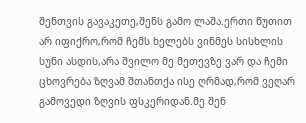შენთვის გავაკეთე,შენს გამო ლაშა.ერთი წუთით არ იფიქრო,რომ ჩემს ხელებს ვინმეს სისხლის სუნი ასდის,არა შვილო მე მეთევზე ვარ და ჩემი ცხოვრება ზღვამ შთანთქა ისე ღრმად,რომ ვეღარ გამოვედი ზღვის ფსკერიდან.მე შენ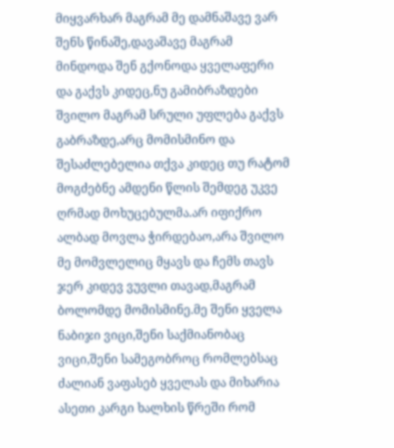მიყვარხარ მაგრამ მე დამნაშავე ვარ შენს წინაშე,დავაშავე მაგრამ მინდოდა შენ გქონოდა ყველაფერი და გაქვს კიდეც,ნუ გამიბრაზდები შვილო მაგრამ სრული უფლება გაქვს გაბრაზდე,არც მომისმინო და შესაძლებელია თქვა კიდეც თუ რატომ მოგძებნე ამდენი წლის შემდეგ უკვე ღრმად მოხუცებულმა.არ იფიქრო ალბად მოვლა ჭირდებაო,არა შვილო მე მომვლელიც მყავს და ჩემს თავს ჯერ კიდევ ვუვლი თავად,მაგრამ ბოლომდე მომისმინე.მე შენი ყველა ნაბიჯი ვიცი,შენი საქმიანობაც ვიცი,შენი სამეგობროც რომლებსაც ძალიან ვაფასებ ყველას და მიხარია ასეთი კარგი ხალხის წრეში რომ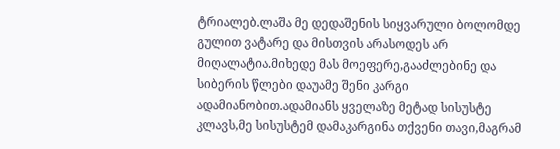ტრიალებ.ლაშა მე დედაშენის სიყვარული ბოლომდე გულით ვატარე და მისთვის არასოდეს არ მიღალატია.მიხედე მას მოეფერე,გააძლებინე და სიბერის წლები დაუამე შენი კარგი ადამიანობით.ადამიანს ყველაზე მეტად სისუსტე კლავს,მე სისუსტემ დამაკარგინა თქვენი თავი,მაგრამ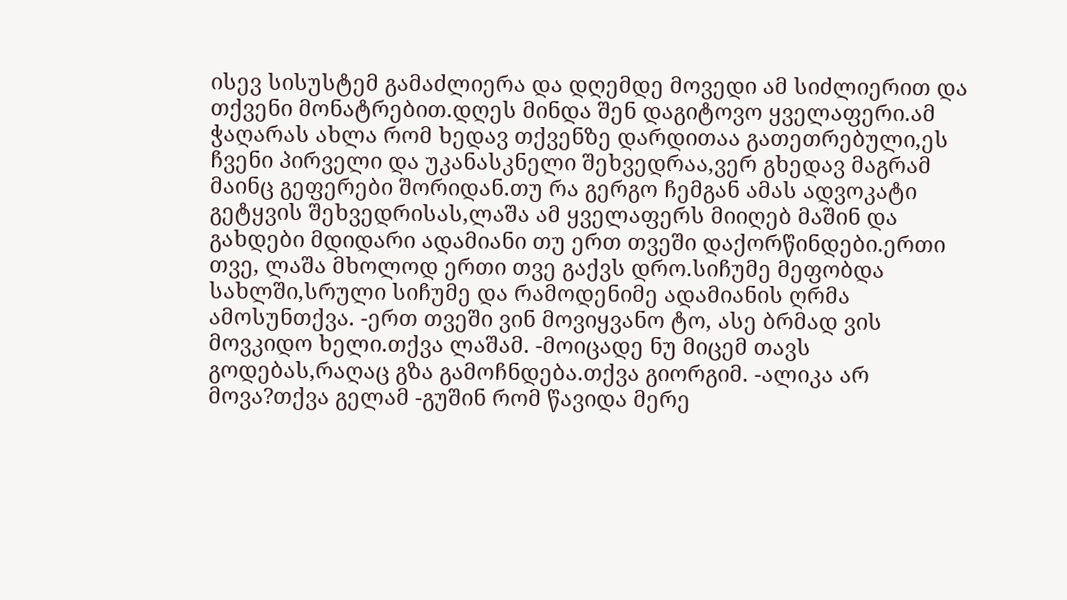ისევ სისუსტემ გამაძლიერა და დღემდე მოვედი ამ სიძლიერით და თქვენი მონატრებით.დღეს მინდა შენ დაგიტოვო ყველაფერი.ამ ჭაღარას ახლა რომ ხედავ თქვენზე დარდითაა გათეთრებული,ეს ჩვენი პირველი და უკანასკნელი შეხვედრაა,ვერ გხედავ მაგრამ მაინც გეფერები შორიდან.თუ რა გერგო ჩემგან ამას ადვოკატი გეტყვის შეხვედრისას,ლაშა ამ ყველაფერს მიიღებ მაშინ და გახდები მდიდარი ადამიანი თუ ერთ თვეში დაქორწინდები.ერთი თვე, ლაშა მხოლოდ ერთი თვე გაქვს დრო.სიჩუმე მეფობდა სახლში,სრული სიჩუმე და რამოდენიმე ადამიანის ღრმა ამოსუნთქვა. -ერთ თვეში ვინ მოვიყვანო ტო, ასე ბრმად ვის მოვკიდო ხელი.თქვა ლაშამ. -მოიცადე ნუ მიცემ თავს გოდებას,რაღაც გზა გამოჩნდება.თქვა გიორგიმ. -ალიკა არ მოვა?თქვა გელამ -გუშინ რომ წავიდა მერე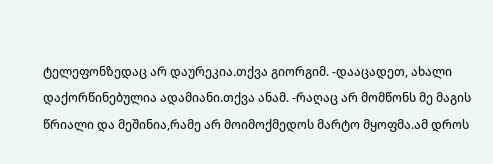ტელეფონზედაც არ დაურეკია.თქვა გიორგიმ. -დააცადეთ, ახალი დაქორწინებულია ადამიანი.თქვა ანამ. -რაღაც არ მომწონს მე მაგის წრიალი და მეშინია,რამე არ მოიმოქმედოს მარტო მყოფმა.ამ დროს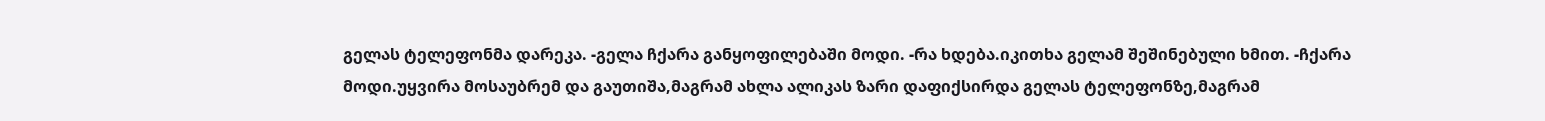გელას ტელეფონმა დარეკა. -გელა ჩქარა განყოფილებაში მოდი. -რა ხდება.იკითხა გელამ შეშინებული ხმით. -ჩქარა მოდი.უყვირა მოსაუბრემ და გაუთიშა,მაგრამ ახლა ალიკას ზარი დაფიქსირდა გელას ტელეფონზე,მაგრამ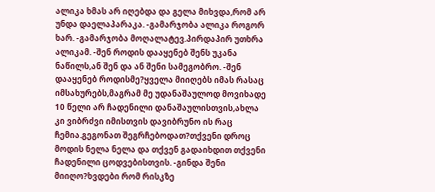ალიკა ხმას არ იღებდა და გელა მიხვდა,რომ არ უნდა დაელაპარაკა. -გამარჯობა ალიკა როგორ ხარ. -გამარჯობა მოღალატევ.პირდაპირ უთხრა ალიკამ. -შენ როდის დააყენებ შენს უკანა ნაწილს,ან შენ და ან შენი სამეგობრო. -შენ დააყენებ როდისმე?ყველა მიიღებს იმას რასაც იმსახურებს,მაგრამ მე უდანაშაულოდ მოვიხადე 10 წელი არ ჩადენილი დანაშაულისთვის,ახლა კი ვიბრძვი იმისთვის დავიბრუნო ის რაც ჩემია.გეგონათ შეგრჩებოდათ?თქვენი დროც მოდის ნელა ნელა და თქვენ გადაიხდით თქვენი ჩადენილი ცოდვებისთვის. -გინდა შენი მიიღო?ხვდები რომ რისკზე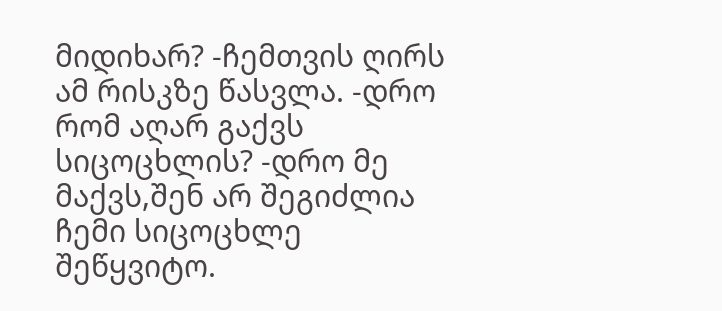მიდიხარ? -ჩემთვის ღირს ამ რისკზე წასვლა. -დრო რომ აღარ გაქვს სიცოცხლის? -დრო მე მაქვს,შენ არ შეგიძლია ჩემი სიცოცხლე შეწყვიტო.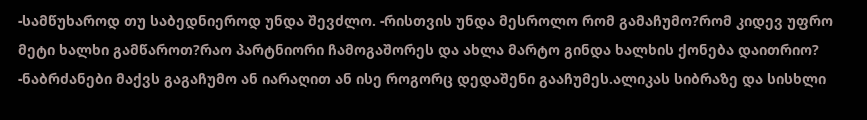-სამწუხაროდ თუ საბედნიეროდ უნდა შევძლო. -რისთვის უნდა მესროლო რომ გამაჩუმო?რომ კიდევ უფრო მეტი ხალხი გამწაროთ?რაო პარტნიორი ჩამოგაშორეს და ახლა მარტო გინდა ხალხის ქონება დაითრიო? -ნაბრძანები მაქვს გაგაჩუმო ან იარაღით ან ისე როგორც დედაშენი გააჩუმეს.ალიკას სიბრაზე და სისხლი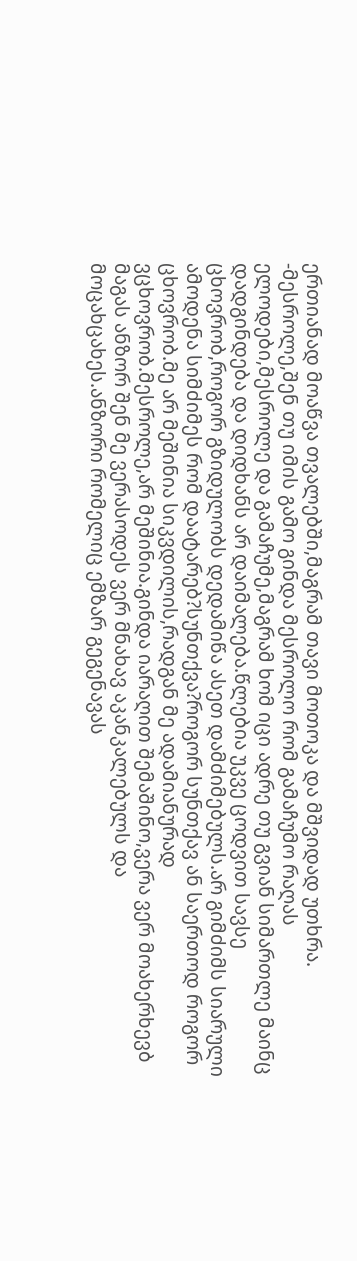ერთიანად მოაწვა თვალებში,მაგრამ თავი მოთოკა და მშვიდად უთხრა. -მესროლე,შენ თუ იმის გამო გინდა მესროლო რომ გამაჩუმო რაღას ელოდები,მესროლე და გამაჩუმე,მაგრამ ხომ იცი ადრე თუ გვიან სიმართლე მაინც დადგინდება და დიდხანს არ დაიმალება.წლებია უკვე ცოდვით სავსე ცხოვრობ,როგორ გზიდულობს დედამიწა ასეთ დამძიმებულს.არ გიმძიმს სიარული ამოდენა სიმძიმეს რომ დაატარებ?სუნთქვა?როგორ სუნთქავ ან საერთოდ როგორ ცხოვრობ.მე არ მეშინია სიკვდილის,რადგან მე ადამიანურად ვცხოვრობ.მესროლე,არ მეშინია.გინდა იარაღით შემაშინო,ვერა ვერ მოახერხევბ მაგას ანზორ შენ მე ვერასოდეს ვერ მნახავ აკანკალებულს და მოცახცახეს.ანზორი რომელიც ემზარ გეგენავას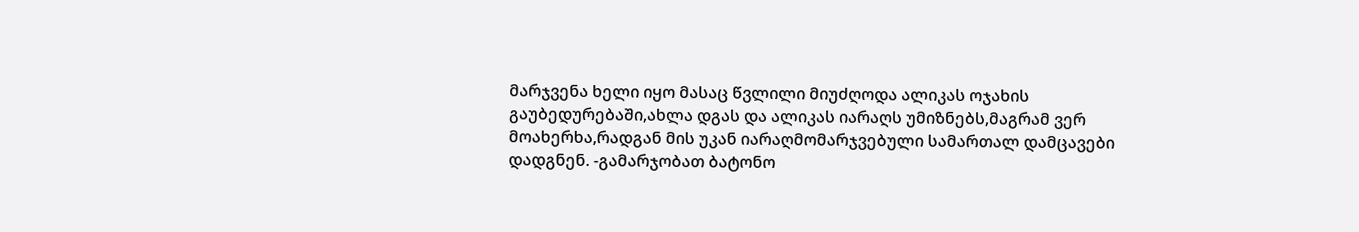მარჯვენა ხელი იყო მასაც წვლილი მიუძღოდა ალიკას ოჯახის გაუბედურებაში,ახლა დგას და ალიკას იარაღს უმიზნებს,მაგრამ ვერ მოახერხა,რადგან მის უკან იარაღმომარჯვებული სამართალ დამცავები დადგნენ. -გამარჯობათ ბატონო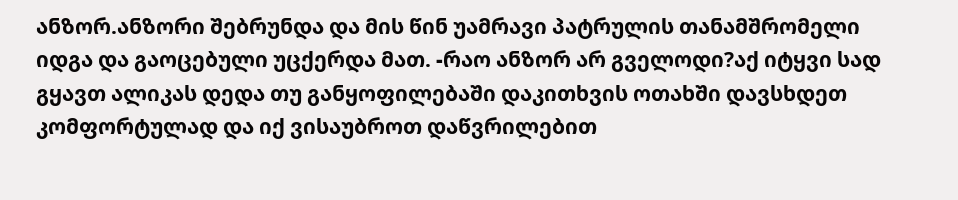ანზორ.ანზორი შებრუნდა და მის წინ უამრავი პატრულის თანამშრომელი იდგა და გაოცებული უცქერდა მათ. -რაო ანზორ არ გველოდი?აქ იტყვი სად გყავთ ალიკას დედა თუ განყოფილებაში დაკითხვის ოთახში დავსხდეთ კომფორტულად და იქ ვისაუბროთ დაწვრილებით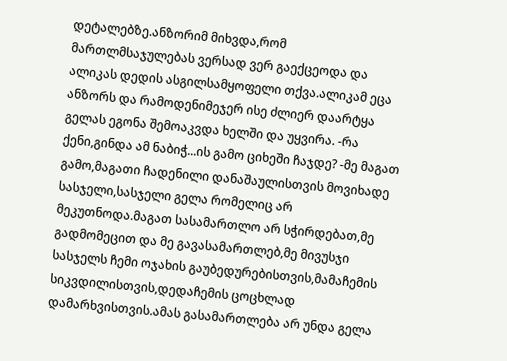დეტალებზე.ანზორიმ მიხვდა,რომ მართლმსაჯულებას ვერსად ვერ გაექცეოდა და ალიკას დედის ასგილსამყოფელი თქვა.ალიკამ ეცა ანზორს და რამოდენიმეჯერ ისე ძლიერ დაარტყა გელას ეგონა შემოაკვდა ხელში და უყვირა. -რა ქენი,გინდა ამ ნაბიჭ...ის გამო ციხეში ჩაჯდე? -მე მაგათ გამო,მაგათი ჩადენილი დანაშაულისთვის მოვიხადე სასჯელი,სასჯელი გელა რომელიც არ მეკუთნოდა.მაგათ სასამართლო არ სჭირდებათ,მე გადმომეცით და მე გავასამართლებ,მე მივუსჯი სასჯელს ჩემი ოჯახის გაუბედურებისთვის,მამაჩემის სიკვდილისთვის,დედაჩემის ცოცხლად დამარხვისთვის.ამას გასამართლება არ უნდა გელა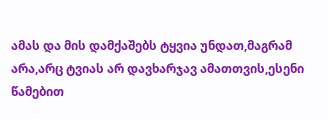ამას და მის დამქაშებს ტყვია უნდათ,მაგრამ არა,არც ტვიას არ დავხარჯავ ამათთვის,ესენი წამებით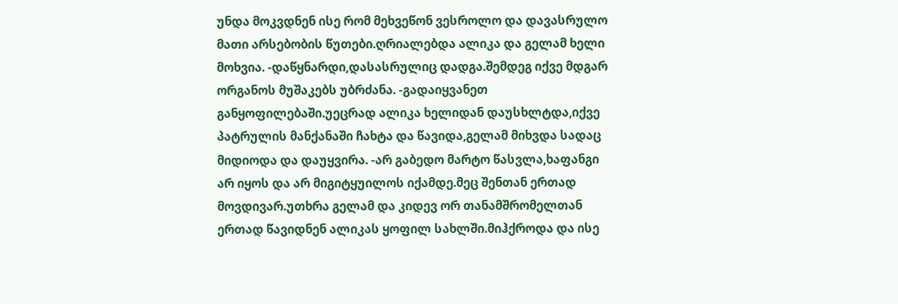უნდა მოკვდნენ ისე რომ მეხვეწონ ვესროლო და დავასრულო მათი არსებობის წუთები.ღრიალებდა ალიკა და გელამ ხელი მოხვია. -დაწყნარდი,დასასრულიც დადგა.შემდეგ იქვე მდგარ ორგანოს მუშაკებს უბრძანა. -გადაიყვანეთ განყოფილებაში.უეცრად ალიკა ხელიდან დაუსხლტდა,იქვე პატრულის მანქანაში ჩახტა და წავიდა,გელამ მიხვდა სადაც მიდიოდა და დაუყვირა. -არ გაბედო მარტო წასვლა,ხაფანგი არ იყოს და არ მიგიტყუილოს იქამდე.მეც შენთან ერთად მოვდივარ.უთხრა გელამ და კიდევ ორ თანამშრომელთან ერთად წავიდნენ ალიკას ყოფილ სახლში.მიჰქროდა და ისე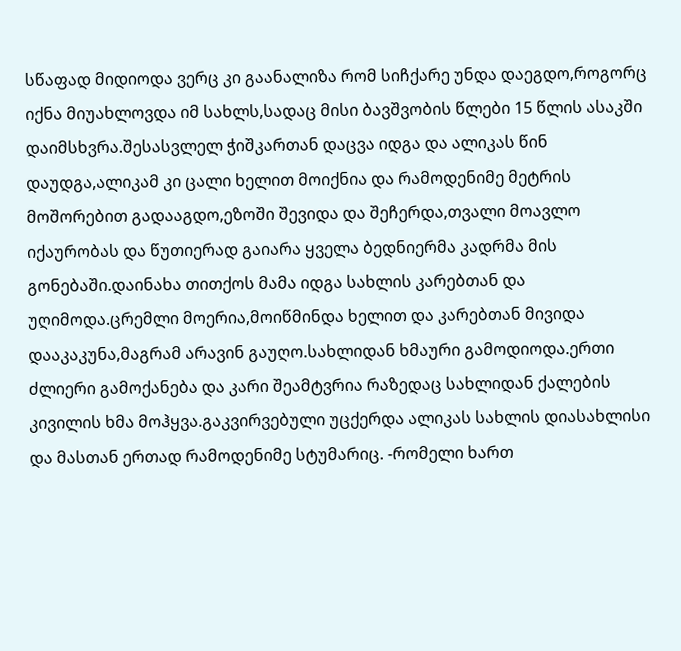სწაფად მიდიოდა ვერც კი გაანალიზა რომ სიჩქარე უნდა დაეგდო,როგორც იქნა მიუახლოვდა იმ სახლს,სადაც მისი ბავშვობის წლები 15 წლის ასაკში დაიმსხვრა.შესასვლელ ჭიშკართან დაცვა იდგა და ალიკას წინ დაუდგა,ალიკამ კი ცალი ხელით მოიქნია და რამოდენიმე მეტრის მოშორებით გადააგდო,ეზოში შევიდა და შეჩერდა,თვალი მოავლო იქაურობას და წუთიერად გაიარა ყველა ბედნიერმა კადრმა მის გონებაში.დაინახა თითქოს მამა იდგა სახლის კარებთან და უღიმოდა.ცრემლი მოერია,მოიწმინდა ხელით და კარებთან მივიდა დააკაკუნა,მაგრამ არავინ გაუღო.სახლიდან ხმაური გამოდიოდა.ერთი ძლიერი გამოქანება და კარი შეამტვრია რაზედაც სახლიდან ქალების კივილის ხმა მოჰყვა.გაკვირვებული უცქერდა ალიკას სახლის დიასახლისი და მასთან ერთად რამოდენიმე სტუმარიც. -რომელი ხართ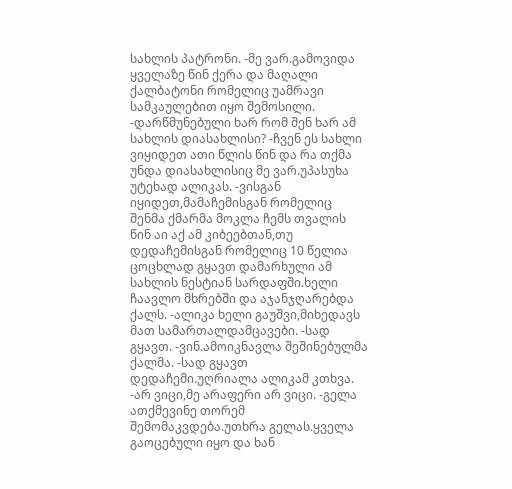სახლის პატრონი. -მე ვარ.გამოვიდა ყველაზე წინ ქერა და მაღალი ქალბატონი რომელიც უამრავი სამკაულებით იყო შემოსილი. -დარწმუნებული ხარ რომ შენ ხარ ამ სახლის დიასახლისი? -ჩვენ ეს სახლი ვიყიდეთ ათი წლის წინ და რა თქმა უნდა დიასახლისიც მე ვარ.უპასუხა უტეხად ალიკას. -ვისგან იყიდეთ,მამაჩემისგან რომელიც შენმა ქმარმა მოკლა ჩემს თვალის წინ აი აქ ამ კიბეებთან,თუ დედაჩემისგან რომელიც 10 წელია ცოცხლად გყავთ დამარხული ამ სახლის ნესტიან სარდაფში.ხელი ჩაავლო მხრებში და აჯანჯღარებდა ქალს. -ალიკა ხელი გაუშვი,მიხედავს მათ სამართალდამცავები. -სად გყავთ. -ვინ.ამოიკნავლა შეშინებულმა ქალმა. -სად გყავთ დედაჩემი.უღრიალა ალიკამ კთხვა. -არ ვიცი,მე არაფერი არ ვიცი. -გელა ათქმევინე თორემ შემომაკვდება.უთხრა გელას.ყველა გაოცებული იყო და ხან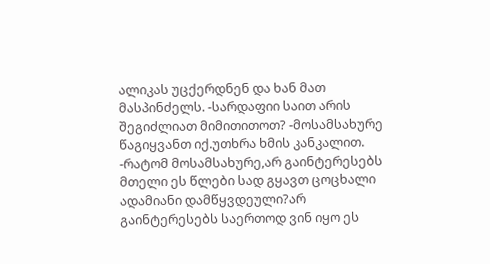ალიკას უცქერდნენ და ხან მათ მასპინძელს. -სარდაფიი საით არის შეგიძლიათ მიმითითოთ? -მოსამსახურე წაგიყვანთ იქ.უთხრა ხმის კანკალით. -რატომ მოსამსახურე,არ გაინტერესებს მთელი ეს წლები სად გყავთ ცოცხალი ადამიანი დამწყვდეული?არ გაინტერესებს საერთოდ ვინ იყო ეს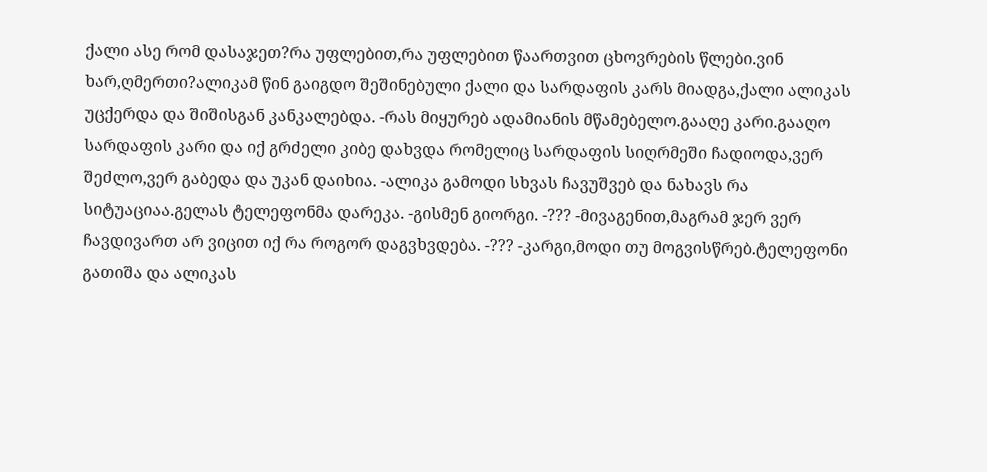ქალი ასე რომ დასაჯეთ?რა უფლებით,რა უფლებით წაართვით ცხოვრების წლები.ვინ ხარ,ღმერთი?ალიკამ წინ გაიგდო შეშინებული ქალი და სარდაფის კარს მიადგა,ქალი ალიკას უცქერდა და შიშისგან კანკალებდა. -რას მიყურებ ადამიანის მწამებელო.გააღე კარი.გააღო სარდაფის კარი და იქ გრძელი კიბე დახვდა რომელიც სარდაფის სიღრმეში ჩადიოდა,ვერ შეძლო,ვერ გაბედა და უკან დაიხია. -ალიკა გამოდი სხვას ჩავუშვებ და ნახავს რა სიტუაციაა.გელას ტელეფონმა დარეკა. -გისმენ გიორგი. -??? -მივაგენით,მაგრამ ჯერ ვერ ჩავდივართ არ ვიცით იქ რა როგორ დაგვხვდება. -??? -კარგი,მოდი თუ მოგვისწრებ.ტელეფონი გათიშა და ალიკას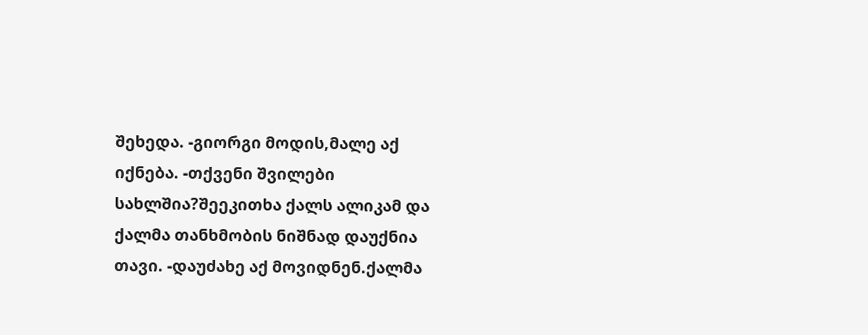შეხედა. -გიორგი მოდის,მალე აქ იქნება. -თქვენი შვილები სახლშია?შეეკითხა ქალს ალიკამ და ქალმა თანხმობის ნიშნად დაუქნია თავი. -დაუძახე აქ მოვიდნენ.ქალმა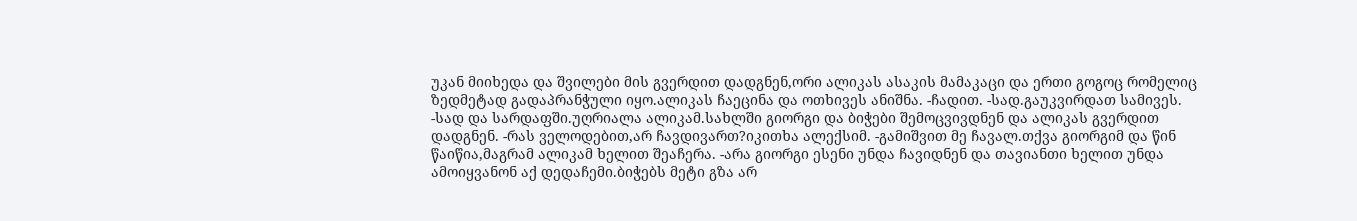უკან მიიხედა და შვილები მის გვერდით დადგნენ,ორი ალიკას ასაკის მამაკაცი და ერთი გოგოც რომელიც ზედმეტად გადაპრანჭული იყო.ალიკას ჩაეცინა და ოთხივეს ანიშნა. -ჩადით. -სად.გაუკვირდათ სამივეს. -სად და სარდაფში.უღრიალა ალიკამ.სახლში გიორგი და ბიჭები შემოცვივდნენ და ალიკას გვერდით დადგნენ. -რას ველოდებით,არ ჩავდივართ?იკითხა ალექსიმ. -გამიშვით მე ჩავალ.თქვა გიორგიმ და წინ წაიწია,მაგრამ ალიკამ ხელით შეაჩერა. -არა გიორგი ესენი უნდა ჩავიდნენ და თავიანთი ხელით უნდა ამოიყვანონ აქ დედაჩემი.ბიჭებს მეტი გზა არ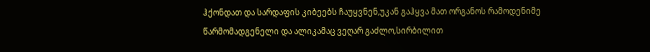ჰქონდათ და სარდაფის კიბეებს ჩაუყვნენ,უკან გაჰყვა მათ ორგანოს რამოდენიმე წარმომადგენელი და ალიკამაც ვეღარ გაძლო,სირბილით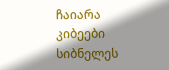ჩაიარა კიბეები სიბნელეს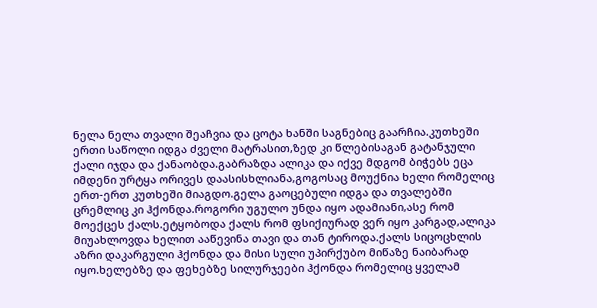ნელა ნელა თვალი შეაჩვია და ცოტა ხანში საგნებიც გაარჩია.კუთხეში ერთი საწოლი იდგა ძველი მატრასით,ზედ კი წლებისაგან გატანჯული ქალი იჯდა და ქანაობდა.გაბრაზდა ალიკა და იქვე მდგომ ბიჭებს ეცა იმდენი ურტყა ორივეს დაასისხლიანა,გოგოსაც მოუქნია ხელი რომელიც ერთ-ერთ კუთხეში მიაგდო.გელა გაოცებული იდგა და თვალებში ცრემლიც კი ჰქონდა.როგორი უგულო უნდა იყო ადამიანი,ასე რომ მოექცეს ქალს.ეტყობოდა ქალს რომ ფსიქიურად ვერ იყო კარგად,ალიკა მიუახლოვდა ხელით ააწევინა თავი და თან ტიროდა.ქალს სიცოცხლის აზრი დაკარგული ჰქონდა და მისი სული უპირქუბო მიწაზე ნაიბარად იყო.ხელებზე და ფეხებზე სილურჯეები ჰქონდა რომელიც ყველამ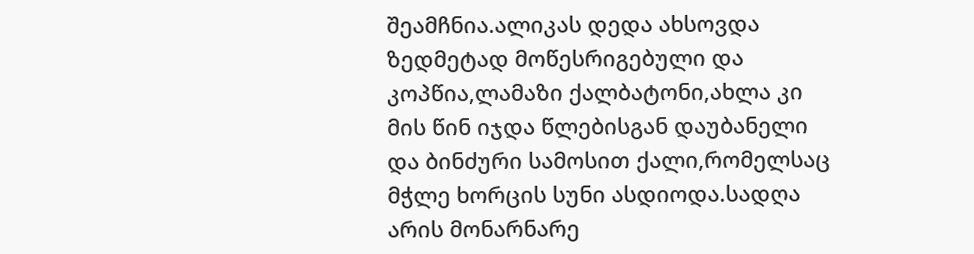შეამჩნია.ალიკას დედა ახსოვდა ზედმეტად მოწესრიგებული და კოპწია,ლამაზი ქალბატონი,ახლა კი მის წინ იჯდა წლებისგან დაუბანელი და ბინძური სამოსით ქალი,რომელსაც მჭლე ხორცის სუნი ასდიოდა.სადღა არის მონარნარე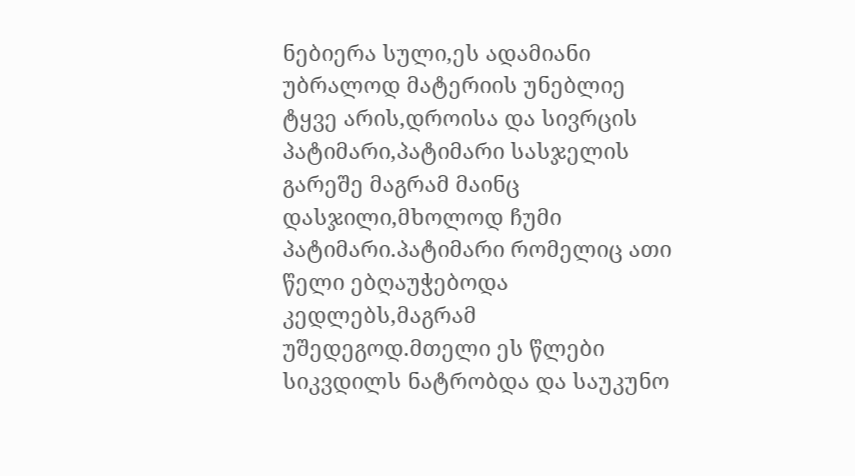ნებიერა სული,ეს ადამიანი უბრალოდ მატერიის უნებლიე ტყვე არის,დროისა და სივრცის პატიმარი,პატიმარი სასჯელის გარეშე მაგრამ მაინც დასჯილი,მხოლოდ ჩუმი პატიმარი.პატიმარი რომელიც ათი წელი ებღაუჭებოდა კედლებს,მაგრამ უშედეგოდ.მთელი ეს წლები სიკვდილს ნატრობდა და საუკუნო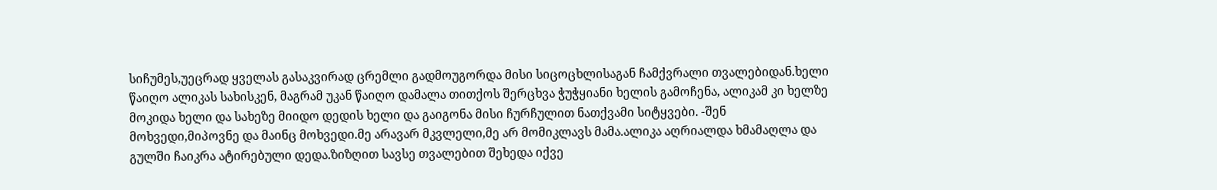სიჩუმეს,უეცრად ყველას გასაკვირად ცრემლი გადმოუგორდა მისი სიცოცხლისაგან ჩამქვრალი თვალებიდან.ხელი წაიღო ალიკას სახისკენ, მაგრამ უკან წაიღო დამალა თითქოს შერცხვა ჭუჭყიანი ხელის გამოჩენა, ალიკამ კი ხელზე მოკიდა ხელი და სახეზე მიიდო დედის ხელი და გაიგონა მისი ჩურჩულით ნათქვამი სიტყვები. -შენ მოხვედი,მიპოვნე და მაინც მოხვედი.მე არავარ მკვლელი,მე არ მომიკლავს მამა.ალიკა აღრიალდა ხმამაღლა და გულში ჩაიკრა ატირებული დედა.ზიზღით სავსე თვალებით შეხედა იქვე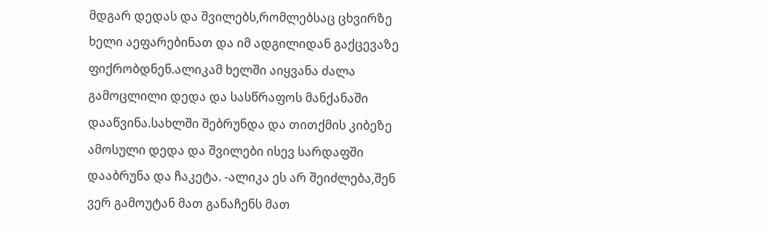მდგარ დედას და შვილებს,რომლებსაც ცხვირზე ხელი აეფარებინათ და იმ ადგილიდან გაქცევაზე ფიქრობდნენ.ალიკამ ხელში აიყვანა ძალა გამოცლილი დედა და სასწრაფოს მანქანაში დააწვინა.სახლში შებრუნდა და თითქმის კიბეზე ამოსული დედა და შვილები ისევ სარდაფში დააბრუნა და ჩაკეტა. -ალიკა ეს არ შეიძლება,შენ ვერ გამოუტან მათ განაჩენს მათ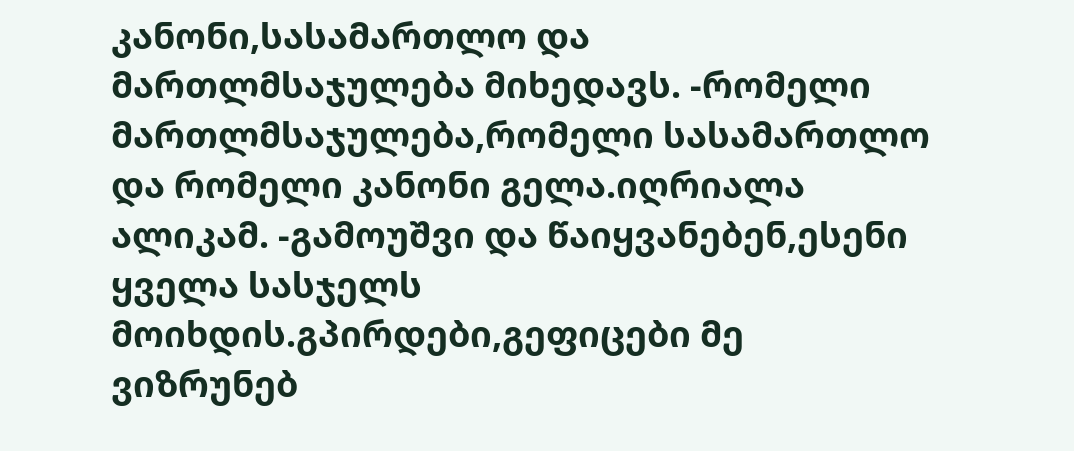კანონი,სასამართლო და მართლმსაჯულება მიხედავს. -რომელი მართლმსაჯულება,რომელი სასამართლო და რომელი კანონი გელა.იღრიალა ალიკამ. -გამოუშვი და წაიყვანებენ,ესენი ყველა სასჯელს მოიხდის.გპირდები,გეფიცები მე ვიზრუნებ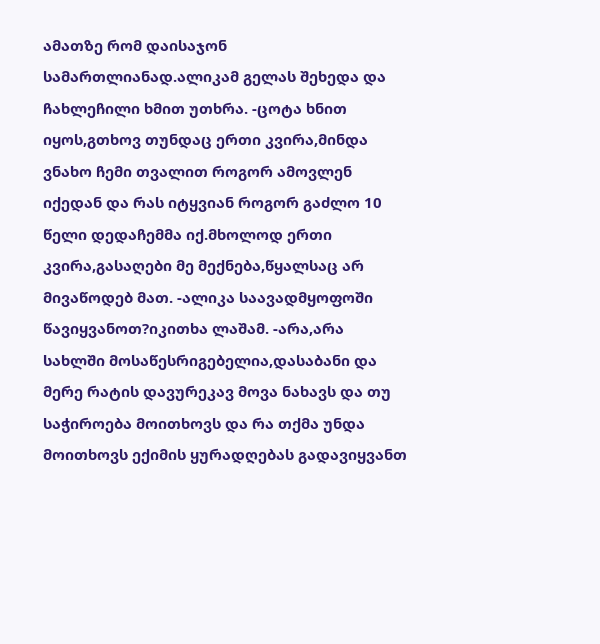ამათზე რომ დაისაჯონ სამართლიანად.ალიკამ გელას შეხედა და ჩახლეჩილი ხმით უთხრა. -ცოტა ხნით იყოს,გთხოვ თუნდაც ერთი კვირა,მინდა ვნახო ჩემი თვალით როგორ ამოვლენ იქედან და რას იტყვიან როგორ გაძლო 10 წელი დედაჩემმა იქ.მხოლოდ ერთი კვირა,გასაღები მე მექნება,წყალსაც არ მივაწოდებ მათ. -ალიკა საავადმყოფოში წავიყვანოთ?იკითხა ლაშამ. -არა,არა სახლში მოსაწესრიგებელია,დასაბანი და მერე რატის დავურეკავ მოვა ნახავს და თუ საჭიროება მოითხოვს და რა თქმა უნდა მოითხოვს ექიმის ყურადღებას გადავიყვანთ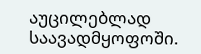აუცილებლად საავადმყოფოში.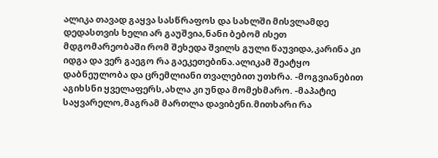ალიკა თავად გაყვა სასწრაფოს და სახლში მისვლამდე დედასთვის ხელი არ გაუშვია,ნანი ბებომ ისეთ მდგომარეობაში რომ შეხედა შვილს გული წაუვიდა,კარინა კი იდგა და ვერ გაეგო რა გაეკეთებინა.ალიკამ შეატყო დაბნეულობა და ცრემლიანი თვალებით უთხრა. -მოგვიანებით აგიხსნი ყველაფერს,ახლა კი უნდა მომეხმარო. -მაპატიე საყვარელო,მაგრამ მართლა დავიბენი.მითხარი რა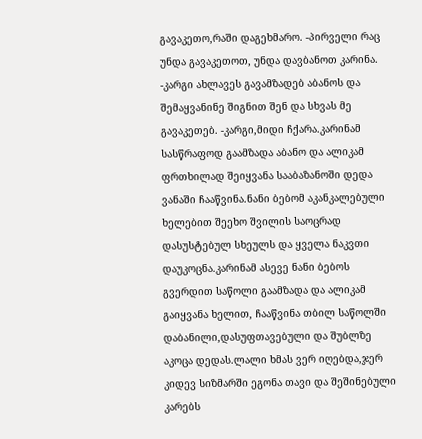გავაკეთო,რაში დაგეხმარო. -პირველი რაც უნდა გავაკეთოთ, უნდა დავბანოთ კარინა. -კარგი ახლავეს გავამზადებ აბანოს და შემაყვანინე შიგნით შენ და სხვას მე გავაკეთებ. -კარგი,მიდი ჩქარა.კარინამ სასწრაფოდ გაამზადა აბანო და ალიკამ ფრთხილად შეიყვანა სააბაზანოში დედა ვანაში ჩააწვინა.ნანი ბებომ აკანკალებული ხელებით შეეხო შვილის საოცრად დასუსტებულ სხეულს და ყველა ნაკვთი დაუკოცნა.კარინამ ასევე ნანი ბებოს გვერდით საწოლი გაამზადა და ალიკამ გაიყვანა ხელით, ჩააწვინა თბილ საწოლში დაბანილი,დასუფთავებული და შუბლზე აკოცა დედას.ლალი ხმას ვერ იღებდა,ჯერ კიდევ სიზმარში ეგონა თავი და შეშინებული კარებს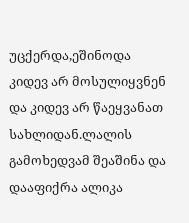უცქერდა,ეშინოდა კიდევ არ მოსულიყვნენ და კიდევ არ წაეყვანათ სახლიდან.ლალის გამოხედვამ შეაშინა და დააფიქრა ალიკა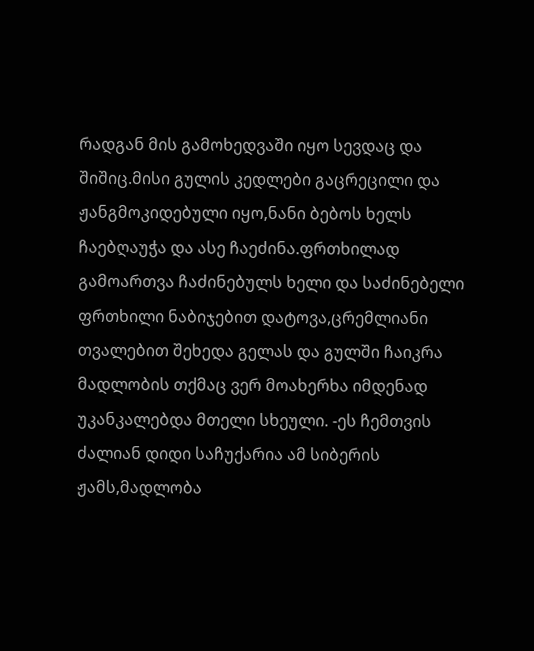რადგან მის გამოხედვაში იყო სევდაც და შიშიც.მისი გულის კედლები გაცრეცილი და ჟანგმოკიდებული იყო,ნანი ბებოს ხელს ჩაებღაუჭა და ასე ჩაეძინა.ფრთხილად გამოართვა ჩაძინებულს ხელი და საძინებელი ფრთხილი ნაბიჯებით დატოვა,ცრემლიანი თვალებით შეხედა გელას და გულში ჩაიკრა მადლობის თქმაც ვერ მოახერხა იმდენად უკანკალებდა მთელი სხეული. -ეს ჩემთვის ძალიან დიდი საჩუქარია ამ სიბერის ჟამს,მადლობა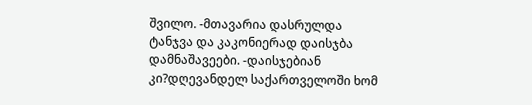შვილო. -მთავარია დასრულდა ტანჯვა და კაკონიერად დაისჯბა დამნაშავეები. -დაისჯებიან კი?დღევანდელ საქართველოში ხომ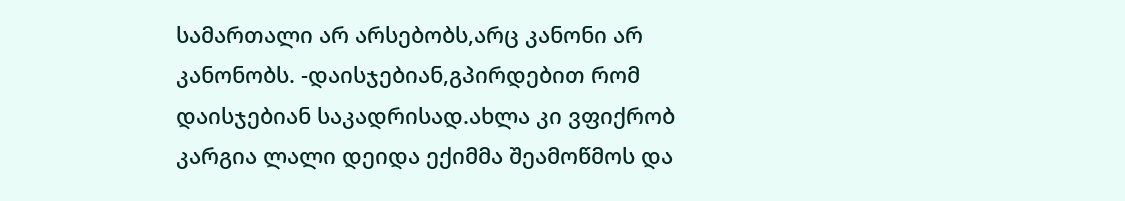სამართალი არ არსებობს,არც კანონი არ კანონობს. -დაისჯებიან,გპირდებით რომ დაისჯებიან საკადრისად.ახლა კი ვფიქრობ კარგია ლალი დეიდა ექიმმა შეამოწმოს და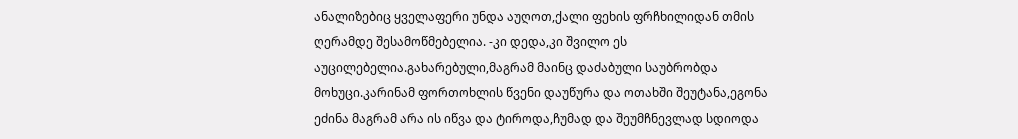ანალიზებიც ყველაფერი უნდა აუღოთ,ქალი ფეხის ფრჩხილიდან თმის ღერამდე შესამოწმებელია. -კი დედა,კი შვილო ეს აუცილებელია.გახარებული,მაგრამ მაინც დაძაბული საუბრობდა მოხუცი.კარინამ ფორთოხლის წვენი დაუწურა და ოთახში შეუტანა,ეგონა ეძინა მაგრამ არა ის იწვა და ტიროდა,ჩუმად და შეუმჩნევლად სდიოდა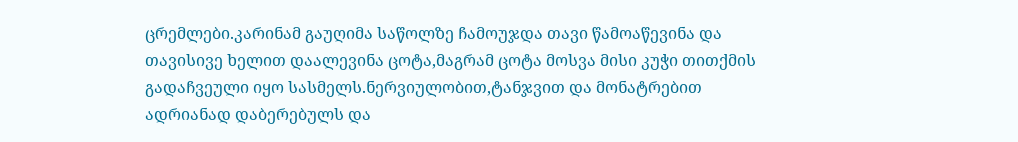ცრემლები.კარინამ გაუღიმა საწოლზე ჩამოუჯდა თავი წამოაწევინა და თავისივე ხელით დაალევინა ცოტა,მაგრამ ცოტა მოსვა მისი კუჭი თითქმის გადაჩვეული იყო სასმელს.ნერვიულობით,ტანჯვით და მონატრებით ადრიანად დაბერებულს და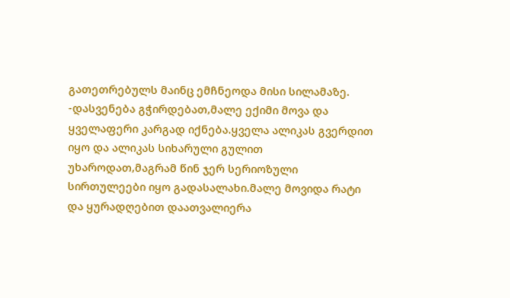გათეთრებულს მაინც ემჩნეოდა მისი სილამაზე. -დასვენება გჭირდებათ,მალე ექიმი მოვა და ყველაფერი კარგად იქნება.ყველა ალიკას გვერდით იყო და ალიკას სიხარული გულით უხაროდათ,მაგრამ წინ ჯერ სერიოზული სირთულეები იყო გადასალახი.მალე მოვიდა რატი და ყურადღებით დაათვალიერა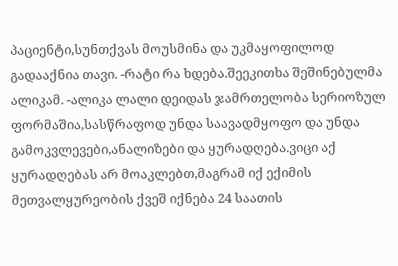პაციენტი,სუნთქვას მოუსმინა და უკმაყოფილოდ გადააქნია თავი. -რატი რა ხდება.შეეკითხა შეშინებულმა ალიკამ. -ალიკა ლალი დეიდას ჯამრთელობა სერიოზულ ფორმაშია,სასწრაფოდ უნდა საავადმყოფო და უნდა გამოკვლევები,ანალიზები და ყურადღება.ვიცი აქ ყურადღებას არ მოაკლებთ,მაგრამ იქ ექიმის მეთვალყურეობის ქვეშ იქნება 24 საათის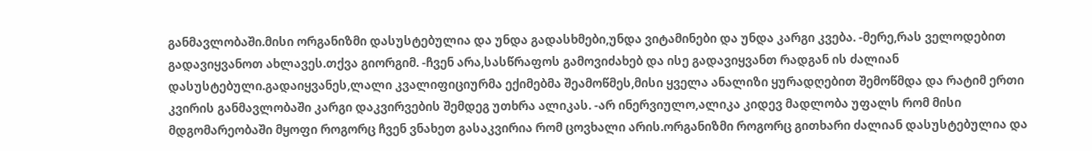განმავლობაში.მისი ორგანიზმი დასუსტებულია და უნდა გადასხმები,უნდა ვიტამინები და უნდა კარგი კვება. -მერე,რას ველოდებით გადავიყვანოთ ახლავეს.თქვა გიორგიმ. -ჩვენ არა,სასწრაფოს გამოვიძახებ და ისე გადავიყვანთ რადგან ის ძალიან დასუსტებული.გადაიყვანეს,ლალი კვალიფიციურმა ექიმებმა შეამოწმეს,მისი ყველა ანალიზი ყურადღებით შემოწმდა და რატიმ ერთი კვირის განმავლობაში კარგი დაკვირვების შემდეგ უთხრა ალიკას. -არ ინერვიულო,ალიკა კიდევ მადლობა უფალს რომ მისი მდგომარეობაში მყოფი როგორც ჩვენ ვნახეთ გასაკვირია რომ ცოვხალი არის.ორგანიზმი როგორც გითხარი ძალიან დასუსტებულია და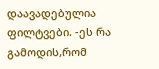დაავადებულია ფილტვები. -ეს რა გამოდის,რომ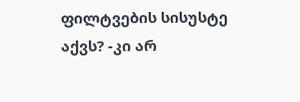ფილტვების სისუსტე აქვს? -კი არ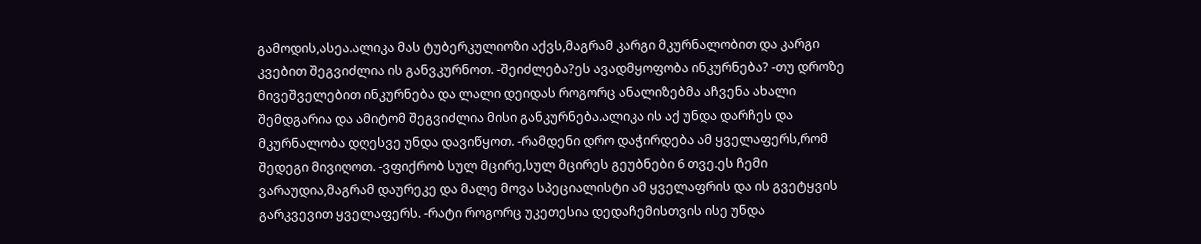გამოდის,ასეა.ალიკა მას ტუბერკულიოზი აქვს,მაგრამ კარგი მკურნალობით და კარგი კვებით შეგვიძლია ის განვკურნოთ. -შეიძლება?ეს ავადმყოფობა ინკურნება? -თუ დროზე მივეშველებით ინკურნება და ლალი დეიდას როგორც ანალიზებმა აჩვენა ახალი შემდგარია და ამიტომ შეგვიძლია მისი განკურნება.ალიკა ის აქ უნდა დარჩეს და მკურნალობა დღესვე უნდა დავიწყოთ. -რამდენი დრო დაჭირდება ამ ყველაფერს,რომ შედეგი მივიღოთ. -ვფიქრობ სულ მცირე,სულ მცირეს გეუბნები 6 თვე.ეს ჩემი ვარაუდია,მაგრამ დაურეკე და მალე მოვა სპეციალისტი ამ ყველაფრის და ის გვეტყვის გარკვევით ყველაფერს. -რატი როგორც უკეთესია დედაჩემისთვის ისე უნდა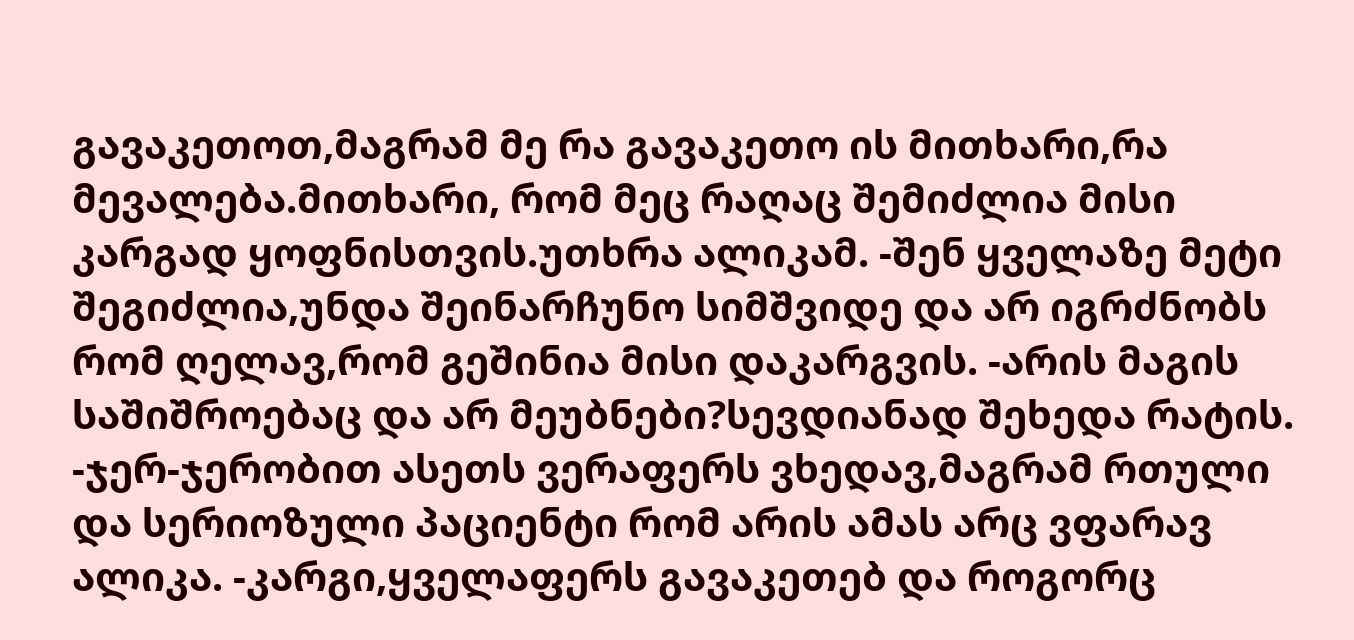გავაკეთოთ,მაგრამ მე რა გავაკეთო ის მითხარი,რა მევალება.მითხარი, რომ მეც რაღაც შემიძლია მისი კარგად ყოფნისთვის.უთხრა ალიკამ. -შენ ყველაზე მეტი შეგიძლია,უნდა შეინარჩუნო სიმშვიდე და არ იგრძნობს რომ ღელავ,რომ გეშინია მისი დაკარგვის. -არის მაგის საშიშროებაც და არ მეუბნები?სევდიანად შეხედა რატის. -ჯერ-ჯერობით ასეთს ვერაფერს ვხედავ,მაგრამ რთული და სერიოზული პაციენტი რომ არის ამას არც ვფარავ ალიკა. -კარგი,ყველაფერს გავაკეთებ და როგორც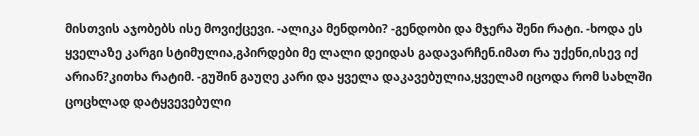მისთვის აჯობებს ისე მოვიქცევი. -ალიკა მენდობი? -გენდობი და მჯერა შენი რატი. -ხოდა ეს ყველაზე კარგი სტიმულია,გპირდები მე ლალი დეიდას გადავარჩენ.იმათ რა უქენი,ისევ იქ არიან?კითხა რატიმ. -გუშინ გაუღე კარი და ყველა დაკავებულია,ყველამ იცოდა რომ სახლში ცოცხლად დატყვევებული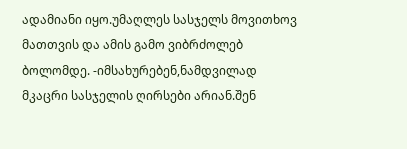ადამიანი იყო.უმაღლეს სასჯელს მოვითხოვ მათთვის და ამის გამო ვიბრძოლებ ბოლომდე. -იმსახურებენ,ნამდვილად მკაცრი სასჯელის ღირსები არიან.შენ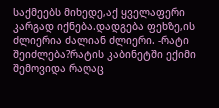საქმეებს მიხედე,აქ ყველაფერი კარგად იქნება.დადგება ფეხზე,ის ძლიერია ძალიან ძლიერი. -რატი შეიძლება?რატის კაბინეტში ექიმი შემოვიდა რაღაც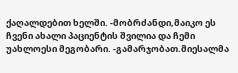ქაღალდებით ხელში. -მობრძანდი,მაიკო ეს ჩვენი ახალი პაციენტის შვილია და ჩემი უახლოესი მეგობარი. -გამარჯობათ.მიესალმა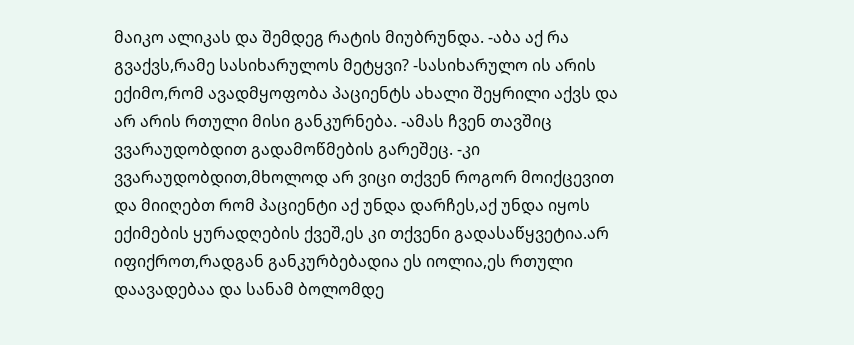მაიკო ალიკას და შემდეგ რატის მიუბრუნდა. -აბა აქ რა გვაქვს,რამე სასიხარულოს მეტყვი? -სასიხარულო ის არის ექიმო,რომ ავადმყოფობა პაციენტს ახალი შეყრილი აქვს და არ არის რთული მისი განკურნება. -ამას ჩვენ თავშიც ვვარაუდობდით გადამოწმების გარეშეც. -კი ვვარაუდობდით,მხოლოდ არ ვიცი თქვენ როგორ მოიქცევით და მიიღებთ რომ პაციენტი აქ უნდა დარჩეს,აქ უნდა იყოს ექიმების ყურადღების ქვეშ,ეს კი თქვენი გადასაწყვეტია.არ იფიქროთ,რადგან განკურბებადია ეს იოლია,ეს რთული დაავადებაა და სანამ ბოლომდე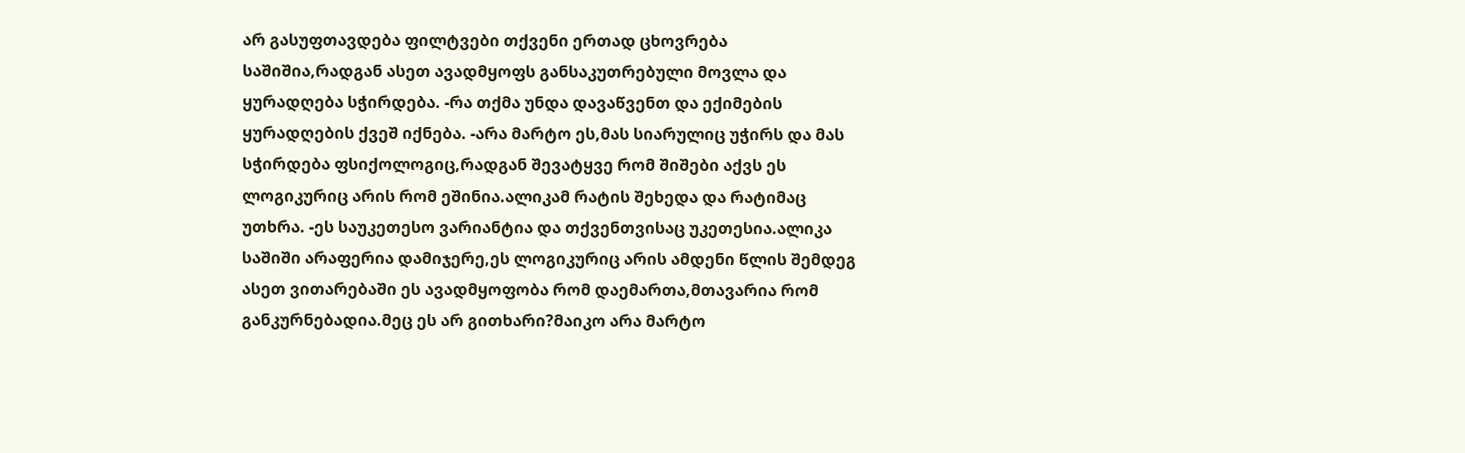არ გასუფთავდება ფილტვები თქვენი ერთად ცხოვრება საშიშია,რადგან ასეთ ავადმყოფს განსაკუთრებული მოვლა და ყურადღება სჭირდება. -რა თქმა უნდა დავაწვენთ და ექიმების ყურადღების ქვეშ იქნება. -არა მარტო ეს,მას სიარულიც უჭირს და მას სჭირდება ფსიქოლოგიც,რადგან შევატყვე რომ შიშები აქვს ეს ლოგიკურიც არის რომ ეშინია.ალიკამ რატის შეხედა და რატიმაც უთხრა. -ეს საუკეთესო ვარიანტია და თქვენთვისაც უკეთესია.ალიკა საშიში არაფერია დამიჯერე,ეს ლოგიკურიც არის ამდენი წლის შემდეგ ასეთ ვითარებაში ეს ავადმყოფობა რომ დაემართა,მთავარია რომ განკურნებადია.მეც ეს არ გითხარი?მაიკო არა მარტო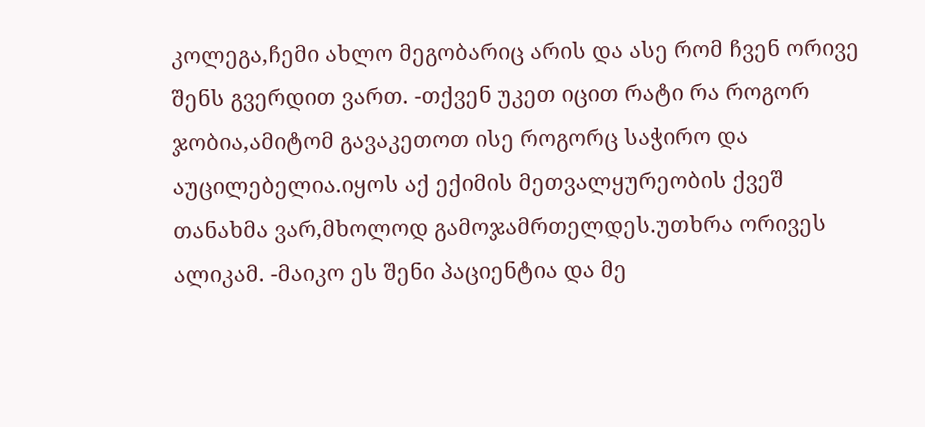კოლეგა,ჩემი ახლო მეგობარიც არის და ასე რომ ჩვენ ორივე შენს გვერდით ვართ. -თქვენ უკეთ იცით რატი რა როგორ ჯობია,ამიტომ გავაკეთოთ ისე როგორც საჭირო და აუცილებელია.იყოს აქ ექიმის მეთვალყურეობის ქვეშ თანახმა ვარ,მხოლოდ გამოჯამრთელდეს.უთხრა ორივეს ალიკამ. -მაიკო ეს შენი პაციენტია და მე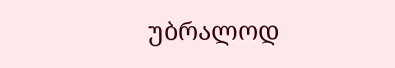უბრალოდ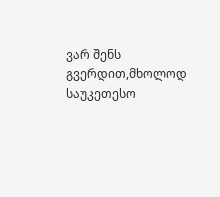ვარ შენს გვერდით,მხოლოდ საუკეთესო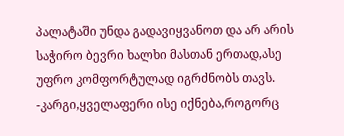პალატაში უნდა გადავიყვანოთ და არ არის საჭირო ბევრი ხალხი მასთან ერთად,ასე უფრო კომფორტულად იგრძნობს თავს. -კარგი,ყველაფერი ისე იქნება,როგორც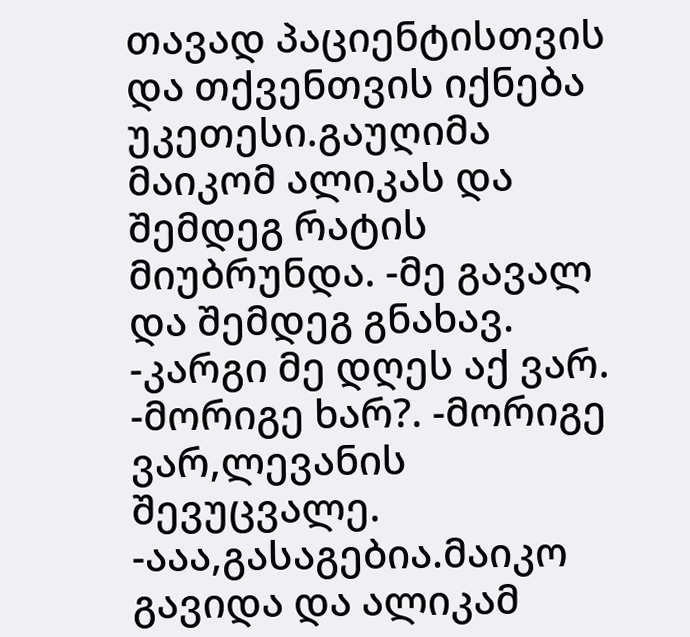თავად პაციენტისთვის და თქვენთვის იქნება უკეთესი.გაუღიმა მაიკომ ალიკას და შემდეგ რატის მიუბრუნდა. -მე გავალ და შემდეგ გნახავ. -კარგი მე დღეს აქ ვარ. -მორიგე ხარ?. -მორიგე ვარ,ლევანის შევუცვალე. -ააა,გასაგებია.მაიკო გავიდა და ალიკამ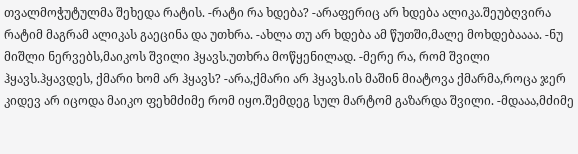თვალმოჭუტულმა შეხედა რატის. -რატი რა ხდება? -არაფერიც არ ხდება ალიკა.შეუბღვირა რატიმ მაგრამ ალიკას გაეცინა და უთხრა. -ახლა თუ არ ხდება ამ წუთში,მალე მოხდებაააა. -ნუ მიშლი ნერვებს,მაიკოს შვილი ჰყავს.უთხრა მოწყენილად. -მერე რა, რომ შვილი ჰყავს.ჰყავდეს, ქმარი ხომ არ ჰყავს? -არა,ქმარი არ ჰყავს.ის მაშინ მიატოვა ქმარმა,როცა ჯერ კიდევ არ იცოდა მაიკო ფეხმძიმე რომ იყო.შემდეგ სულ მარტომ გაზარდა შვილი. -მდააა,მძიმე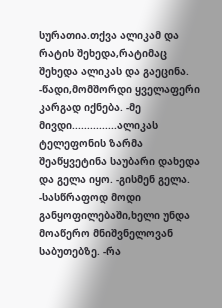სურათია.თქვა ალიკამ და რატის შეხედა,რატიმაც შეხედა ალიკას და გაეცინა. -წადი,მომშორდი ყველაფერი კარგად იქნება. -მე მივდი...............ალიკას ტელეფონის ზარმა შეაწყვეტინა საუბარი დახედა და გელა იყო. -გისმენ გელა. -სასწრაფოდ მოდი განყოფილებაში,ხელი უნდა მოაწერო მნიშვნელოვან საბუთებზე. -რა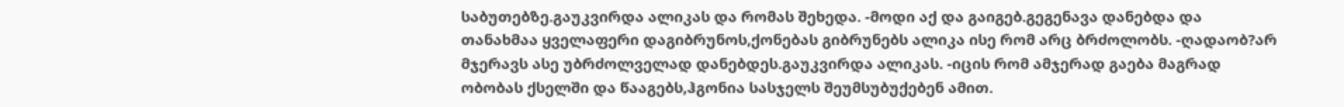საბუთებზე.გაუკვირდა ალიკას და რომას შეხედა. -მოდი აქ და გაიგებ.გეგენავა დანებდა და თანახმაა ყველაფერი დაგიბრუნოს,ქონებას გიბრუნებს ალიკა ისე რომ არც ბრძოლობს. -ღადაობ?არ მჯერავს ასე უბრძოლველად დანებდეს.გაუკვირდა ალიკას. -იცის რომ ამჯერად გაება მაგრად ობობას ქსელში და წააგებს,ჰგონია სასჯელს შეუმსუბუქებენ ამით.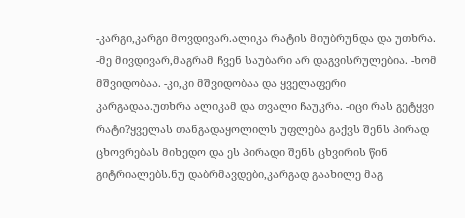-კარგი,კარგი მოვდივარ.ალიკა რატის მიუბრუნდა და უთხრა. -მე მივდივარ,მაგრამ ჩვენ საუბარი არ დაგვისრულებია. -ხომ მშვიდობაა. -კი,კი მშვიდობაა და ყველაფერი კარგადაა.უთხრა ალიკამ და თვალი ჩაუკრა. -იცი რას გეტყვი რატი?ყველას თანგადაყოლილს უფლება გაქვს შენს პირად ცხოვრებას მიხედო და ეს პირადი შენს ცხვირის წინ გიტრიალებს.ნუ დაბრმავდები,კარგად გაახილე მაგ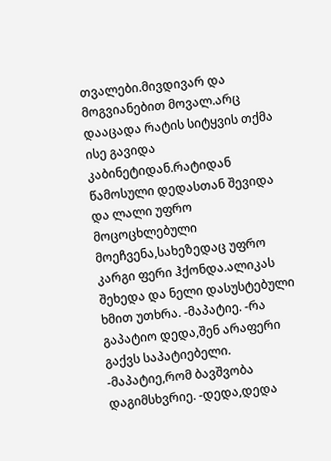თვალები.მივდივარ და მოგვიანებით მოვალ.არც დააცადა რატის სიტყვის თქმა ისე გავიდა კაბინეტიდან.რატიდან წამოსული დედასთან შევიდა და ლალი უფრო მოცოცხლებული მოეჩვენა,სახეზედაც უფრო კარგი ფერი ჰქონდა.ალიკას შეხედა და ნელი დასუსტებული ხმით უთხრა. -მაპატიე. -რა გაპატიო დედა,შენ არაფერი გაქვს საპატიებელი. -მაპატიე,რომ ბავშვობა დაგიმსხვრიე. -დედა,დედა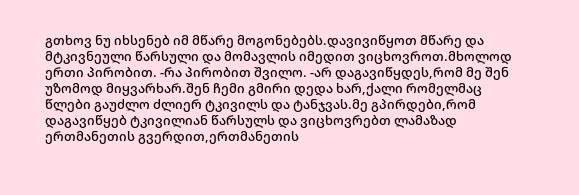გთხოვ ნუ იხსენებ იმ მწარე მოგონებებს.დავივიწყოთ მწარე და მტკივნეული წარსული და მომავლის იმედით ვიცხოვროთ.მხოლოდ ერთი პირობით. -რა პირობით შვილო. -არ დაგავიწყდეს,რომ მე შენ უზომოდ მიყვარხარ.შენ ჩემი გმირი დედა ხარ,ქალი რომელმაც წლები გაუძლო ძლიერ ტკივილს და ტანჯვას.მე გპირდები,რომ დაგავიწყებ ტკივილიან წარსულს და ვიცხოვრებთ ლამაზად ერთმანეთის გვერდით,ერთმანეთის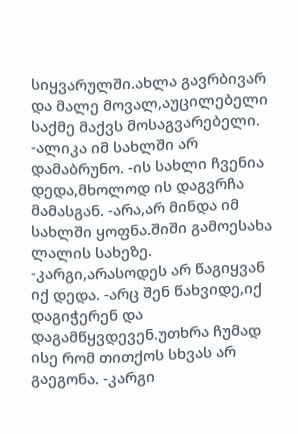სიყვარულში.ახლა გავრბივარ და მალე მოვალ,აუცილებელი საქმე მაქვს მოსაგვარებელი. -ალიკა იმ სახლში არ დამაბრუნო. -ის სახლი ჩვენია დედა,მხოლოდ ის დაგვრჩა მამასგან. -არა,არ მინდა იმ სახლში ყოფნა.შიში გამოესახა ლალის სახეზე. -კარგი,არასოდეს არ წაგიყვან იქ დედა. -არც შენ წახვიდე,იქ დაგიჭერენ და დაგამწყვდევენ.უთხრა ჩუმად ისე რომ თითქოს სხვას არ გაეგონა. -კარგი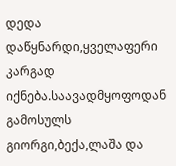დედა დაწყნარდი,ყველაფერი კარგად იქნება.საავადმყოფოდან გამოსულს გიორგი,ბექა,ლაშა და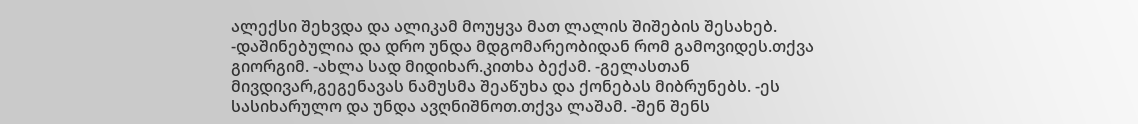ალექსი შეხვდა და ალიკამ მოუყვა მათ ლალის შიშების შესახებ. -დაშინებულია და დრო უნდა მდგომარეობიდან რომ გამოვიდეს.თქვა გიორგიმ. -ახლა სად მიდიხარ.კითხა ბექამ. -გელასთან მივდივარ,გეგენავას ნამუსმა შეაწუხა და ქონებას მიბრუნებს. -ეს სასიხარულო და უნდა ავღნიშნოთ.თქვა ლაშამ. -შენ შენს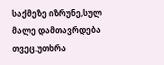საქმეზე იზრუნე,სულ მალე დამთავრდება თვეც.უთხრა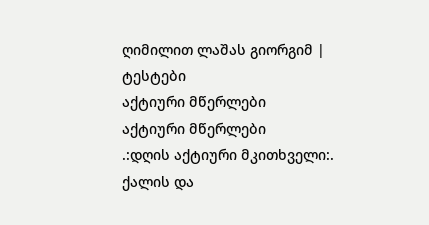ღიმილით ლაშას გიორგიმ |
ტესტები
აქტიური მწერლები
აქტიური მწერლები
.:დღის აქტიური მკითხველი:.
ქალის და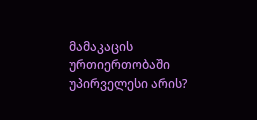მამაკაცის ურთიერთობაში უპირველესი არის?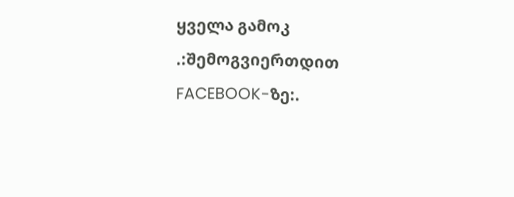ყველა გამოკ
.:შემოგვიერთდით FACEBOOK-ზე:.